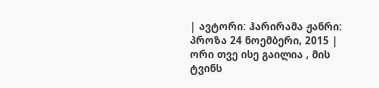| ავტორი: ჰარირამა ჟანრი: პროზა 24 ნოემბერი, 2015 |
ორი თვე ისე გაილია , მის ტვინს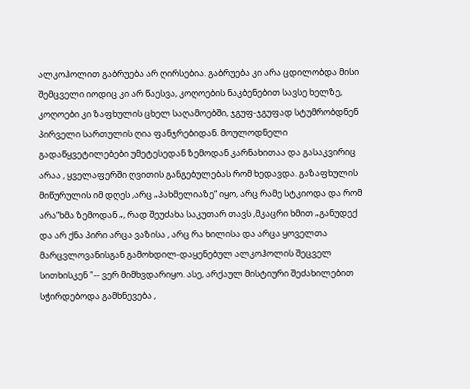ალკოჰოლით გაბრუება არ ღირსებია. გაბრუება კი არა ცდილობდა მისი შემცველი იოდიც კი არ წაესვა, კოღოების ნაკბენებით სავსე ხელზე, კოღოები კი ზაფხულის ცხელ საღამოებში, ჯგუფ-ჯგუფად სტუმრობდნენ პირველი სართულის ღია ფანჯრებიდან. მოულოდნელი გადაწყვეტილებები უმეტესედან ზემოდან კარნახითაა და გასაკვირიც არაა , ყველაფერში ღვითის განგებულებას რომ ხედავდა. გაზაფხულის მიწურულის იმ დღეს ,არც „პახმელიაზე“ იყო, არც რამე სტკიოდა და რომ არა“ხმა ზემოდან „, რად შეუძახა საკუთარ თავს ,მკაცრი ხმით „განუდექ და არ ქნა პირი არცა ვაზისა , არც რა ხილისა და არცა ყოველთა მარცვლოვანისგან გამოხდილ-დაყენებულ ალკოჰოლის შეცველ სითხისკენ "-- ვერ მიმხვდარიყო. ასე, არქაულ მისტიური შეძახილებით სჭირდებოდა გამხნევება ,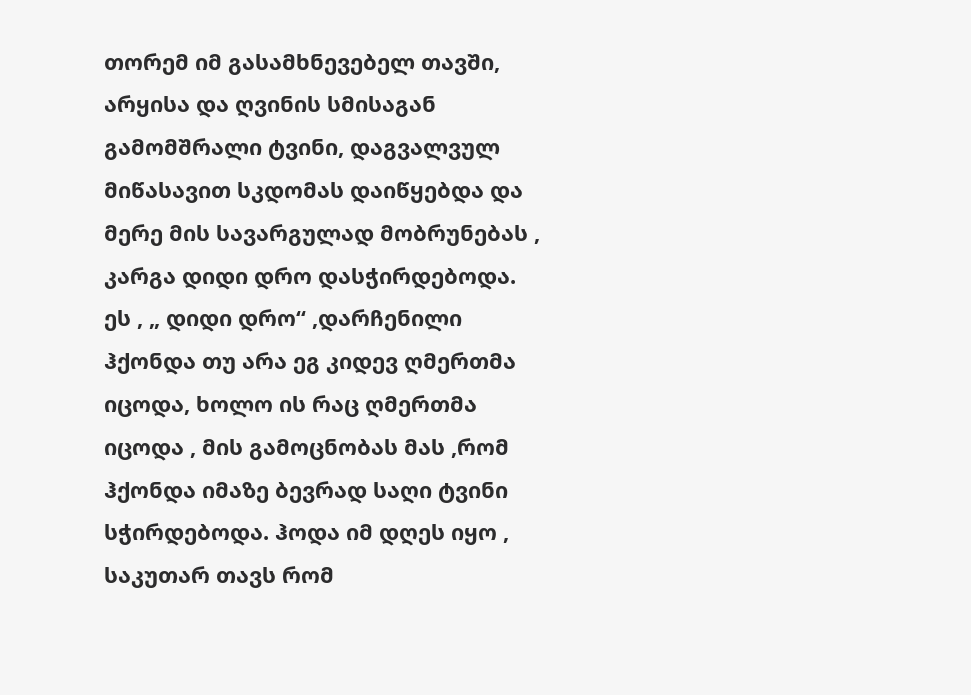თორემ იმ გასამხნევებელ თავში, არყისა და ღვინის სმისაგან გამომშრალი ტვინი, დაგვალვულ მიწასავით სკდომას დაიწყებდა და მერე მის სავარგულად მობრუნებას , კარგა დიდი დრო დასჭირდებოდა. ეს , „ დიდი დრო“ ,დარჩენილი ჰქონდა თუ არა ეგ კიდევ ღმერთმა იცოდა, ხოლო ის რაც ღმერთმა იცოდა , მის გამოცნობას მას ,რომ ჰქონდა იმაზე ბევრად საღი ტვინი სჭირდებოდა. ჰოდა იმ დღეს იყო , საკუთარ თავს რომ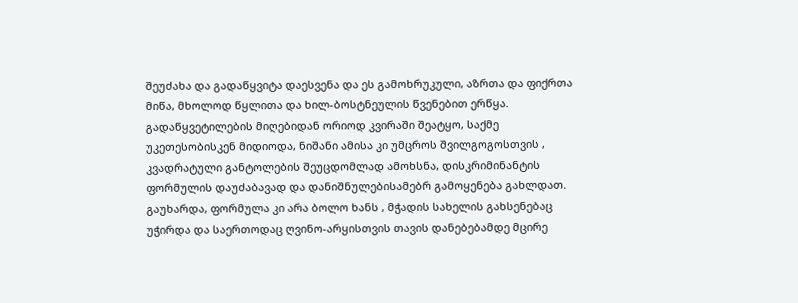შეუძახა და გადაწყვიტა დაესვენა და ეს გამოხრუკული, აზრთა და ფიქრთა მიწა, მხოლოდ წყლითა და ხილ-ბოსტნეულის წვენებით ერწყა. გადაწყვეტილების მიღებიდან ორიოდ კვირაში შეატყო, საქმე უკეთესობისკენ მიდიოდა, ნიშანი ამისა კი უმცროს შვილგოგოსთვის , კვადრატული განტოლების შეუცდომლად ამოხსნა, დისკრიმინანტის ფორმულის დაუძაბავად და დანიშნულებისამებრ გამოყენება გახლდათ. გაუხარდა, ფორმულა კი არა ბოლო ხანს , მჭადის სახელის გახსენებაც უჭირდა და საერთოდაც ღვინო-არყისთვის თავის დანებებამდე მცირე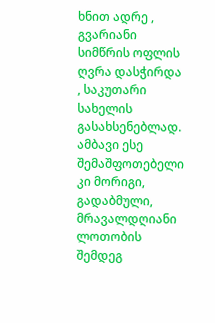ხნით ადრე , გვარიანი სიმწრის ოფლის ღვრა დასჭირდა , საკუთარი სახელის გასახსენებლად. ამბავი ესე შემაშფოთებელი კი მორიგი, გადაბმული, მრავალდღიანი ლოთობის შემდეგ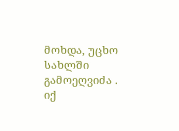მოხდა, უცხო სახლში გამოეღვიძა . იქ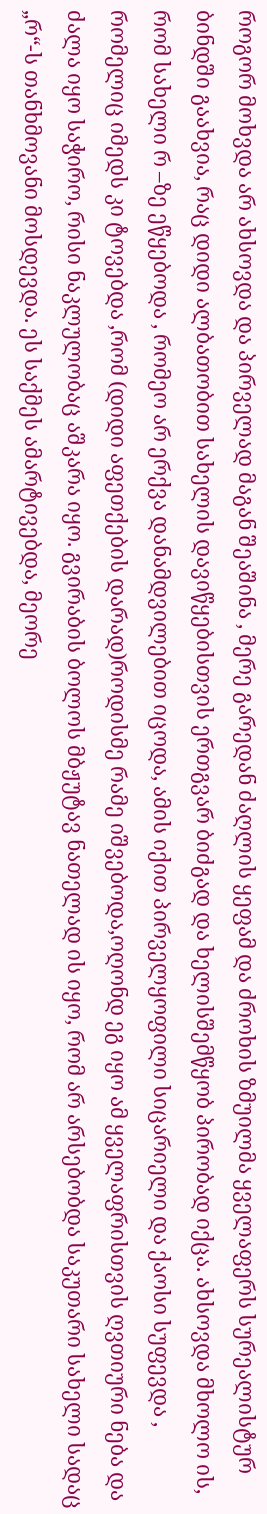როგორ მოხვდა არ ახსოვდა და პირველად მაგან შეაშინა , მერე გარედან ძაღლის ყეფამ და ძროხის ზმუილმა ყველაფერს სურეალისტურ ბინდში გაახვია, რაც დიდი ალბათობით სახელის დავიწყებისთვის ერთგვარ ბიძგად და ხელისშემწყობ პირობად იქცა. ახსოვდა მხოლო ის, რომ სახელი რ –ზე ეწყებოდა , რომეო არ ერქვა დანამდვილებით იცოდა, ამის იქით პირველყოფილი სიცარიელი და ქაოსი სუფევდა , რომელიც იმედს კი ტოვებდა ,რომ (დიდი აფეთქების დარად)როდისმე რამე იშვებოდა,ოღონდ ეგ იყო ამ ყველაფრისთვის ღვთიური ნება და ძალა იყო საჭირო, რისი ნაკლულობაც აშკარა იყო. გვირაბის ბოლოს მბჟუტავ ნათელად ის იყო, რომ არ არსებობდა საკუთარი სახელი სადაც „რ“-ს თანხმოვანი მოსდევდა. ეს საქმეს ამარტივებდა, მეორე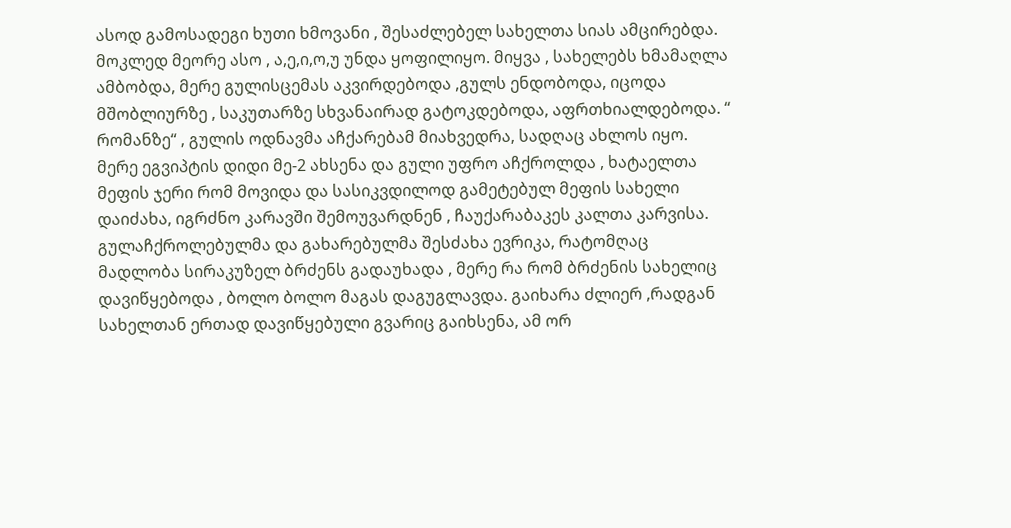ასოდ გამოსადეგი ხუთი ხმოვანი , შესაძლებელ სახელთა სიას ამცირებდა. მოკლედ მეორე ასო , ა,ე,ი,ო,უ უნდა ყოფილიყო. მიყვა , სახელებს ხმამაღლა ამბობდა, მერე გულისცემას აკვირდებოდა ,გულს ენდობოდა, იცოდა მშობლიურზე , საკუთარზე სხვანაირად გატოკდებოდა, აფრთხიალდებოდა. “ რომანზე“ , გულის ოდნავმა აჩქარებამ მიახვედრა, სადღაც ახლოს იყო. მერე ეგვიპტის დიდი მე-2 ახსენა და გული უფრო აჩქროლდა , ხატაელთა მეფის ჯერი რომ მოვიდა და სასიკვდილოდ გამეტებულ მეფის სახელი დაიძახა, იგრძნო კარავში შემოუვარდნენ , ჩაუქარაბაკეს კალთა კარვისა. გულაჩქროლებულმა და გახარებულმა შესძახა ევრიკა, რატომღაც მადლობა სირაკუზელ ბრძენს გადაუხადა , მერე რა რომ ბრძენის სახელიც დავიწყებოდა , ბოლო ბოლო მაგას დაგუგლავდა. გაიხარა ძლიერ ,რადგან სახელთან ერთად დავიწყებული გვარიც გაიხსენა, ამ ორ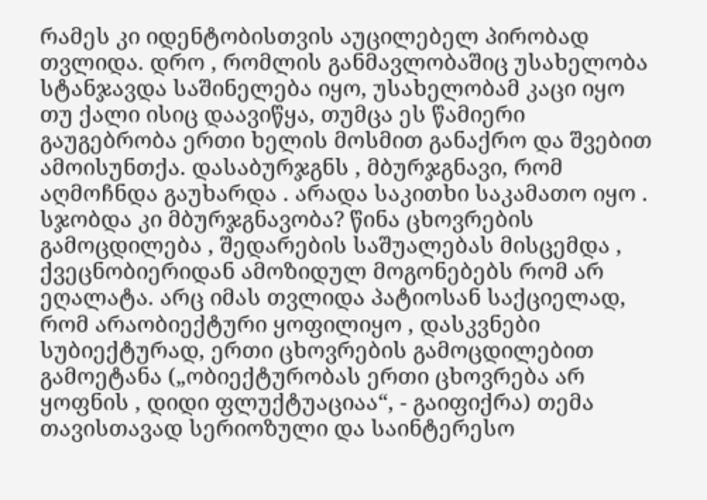რამეს კი იდენტობისთვის აუცილებელ პირობად თვლიდა. დრო , რომლის განმავლობაშიც უსახელობა სტანჯავდა საშინელება იყო, უსახელობამ კაცი იყო თუ ქალი ისიც დაავიწყა, თუმცა ეს წამიერი გაუგებრობა ერთი ხელის მოსმით განაქრო და შვებით ამოისუნთქა. დასაბურჯგნს , მბურჯგნავი, რომ აღმოჩნდა გაუხარდა . არადა საკითხი საკამათო იყო . სჯობდა კი მბურჯგნავობა? წინა ცხოვრების გამოცდილება , შედარების საშუალებას მისცემდა , ქვეცნობიერიდან ამოზიდულ მოგონებებს რომ არ ეღალატა. არც იმას თვლიდა პატიოსან საქციელად, რომ არაობიექტური ყოფილიყო , დასკვნები სუბიექტურად, ერთი ცხოვრების გამოცდილებით გამოეტანა („ობიექტურობას ერთი ცხოვრება არ ყოფნის , დიდი ფლუქტუაციაა“, - გაიფიქრა) თემა თავისთავად სერიოზული და საინტერესო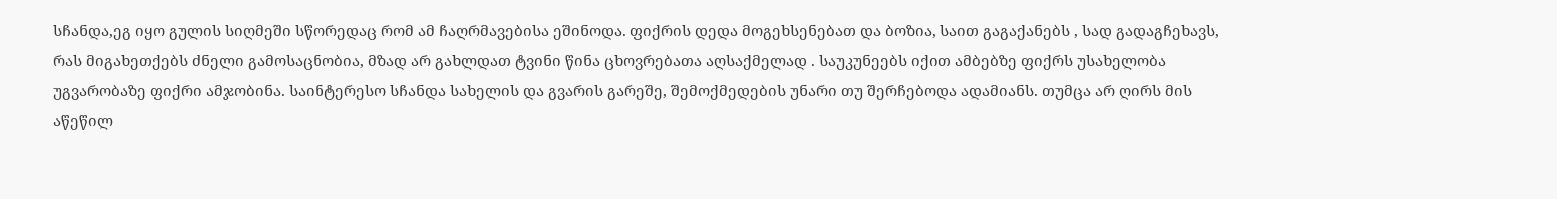სჩანდა,ეგ იყო გულის სიღმეში სწორედაც რომ ამ ჩაღრმავებისა ეშინოდა. ფიქრის დედა მოგეხსენებათ და ბოზია, საით გაგაქანებს , სად გადაგჩეხავს, რას მიგახეთქებს ძნელი გამოსაცნობია, მზად არ გახლდათ ტვინი წინა ცხოვრებათა აღსაქმელად . საუკუნეებს იქით ამბებზე ფიქრს უსახელობა უგვარობაზე ფიქრი ამჯობინა. საინტერესო სჩანდა სახელის და გვარის გარეშე, შემოქმედების უნარი თუ შერჩებოდა ადამიანს. თუმცა არ ღირს მის აწეწილ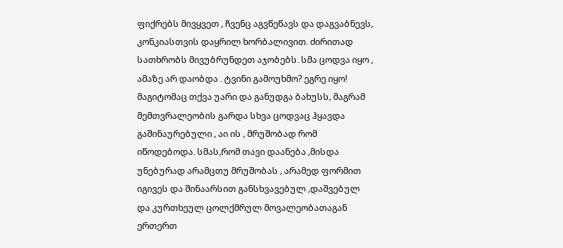ფიქრებს მივყვეთ , ჩვენც აგვწეწავს და დაგვაბნევს, კონკიასთვის დაყრილ ხორბალივით. ძირითად სათხრობს მივუბრუნდეთ აჯობებს. სმა ცოდვა იყო , ამაზე არ დაობდა . ტვინი გამოუხმო? ეგრე იყო! მაგიტომაც თქვა უარი და განუდგა ბახუსს, მაგრამ მემთვრალეობის გარდა სხვა ცოდვაც ჰყავდა გაშინაურებული , აი ის , მრუშობად რომ იწოდებოდა. სმას,რომ თავი დაანება ,მისდა უნებურად არამცთუ მრუშობას , არამედ ფორმით იგივეს და შინაარსით განსხვავებულ ,დაშვებულ და კურთხეულ ცოლქმრულ მოვალეობათაგან ერთერთ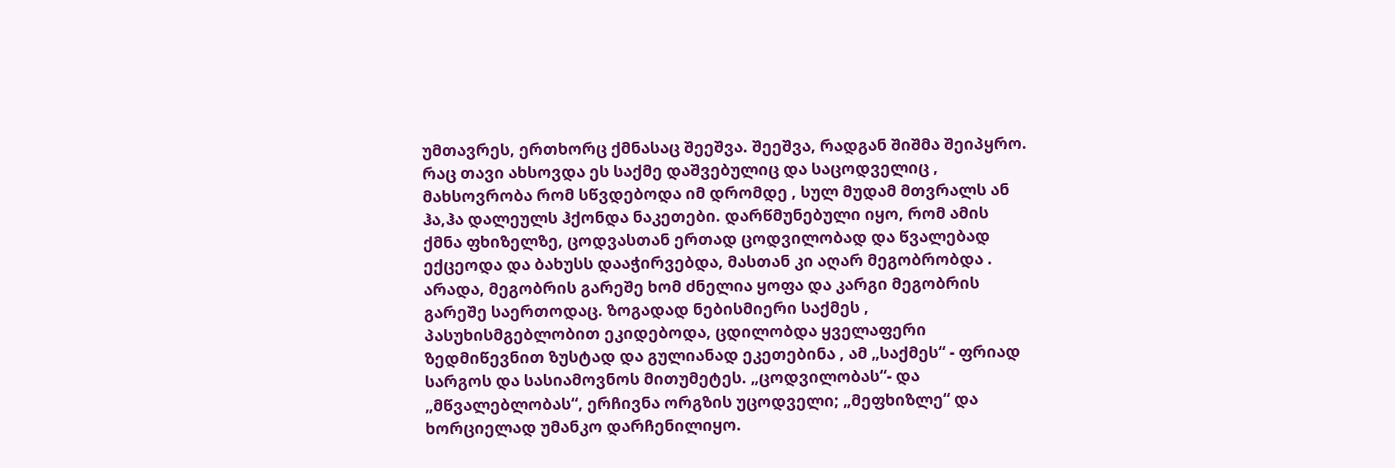უმთავრეს, ერთხორც ქმნასაც შეეშვა. შეეშვა, რადგან შიშმა შეიპყრო. რაც თავი ახსოვდა ეს საქმე დაშვებულიც და საცოდველიც , მახსოვრობა რომ სწვდებოდა იმ დრომდე , სულ მუდამ მთვრალს ან ჰა,ჰა დალეულს ჰქონდა ნაკეთები. დარწმუნებული იყო, რომ ამის ქმნა ფხიზელზე, ცოდვასთან ერთად ცოდვილობად და წვალებად ექცეოდა და ბახუსს დააჭირვებდა, მასთან კი აღარ მეგობრობდა . არადა, მეგობრის გარეშე ხომ ძნელია ყოფა და კარგი მეგობრის გარეშე საერთოდაც. ზოგადად ნებისმიერი საქმეს , პასუხისმგებლობით ეკიდებოდა, ცდილობდა ყველაფერი ზედმიწევნით ზუსტად და გულიანად ეკეთებინა , ამ „საქმეს“ - ფრიად სარგოს და სასიამოვნოს მითუმეტეს. „ცოდვილობას“- და „მწვალებლობას“, ერჩივნა ორგზის უცოდველი; „მეფხიზლე“ და ხორციელად უმანკო დარჩენილიყო.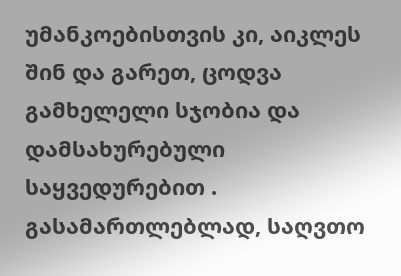უმანკოებისთვის კი, აიკლეს შინ და გარეთ, ცოდვა გამხელელი სჯობია და დამსახურებული საყვედურებით . გასამართლებლად, საღვთო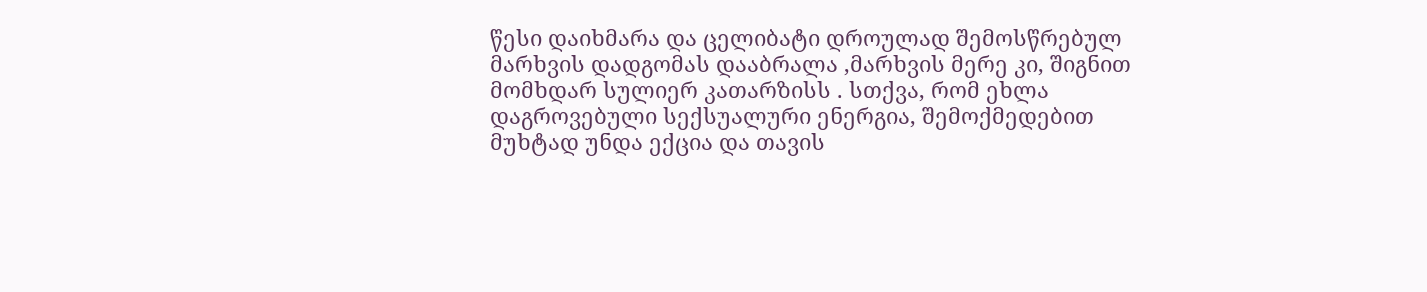წესი დაიხმარა და ცელიბატი დროულად შემოსწრებულ მარხვის დადგომას დააბრალა ,მარხვის მერე კი, შიგნით მომხდარ სულიერ კათარზისს . სთქვა, რომ ეხლა დაგროვებული სექსუალური ენერგია, შემოქმედებით მუხტად უნდა ექცია და თავის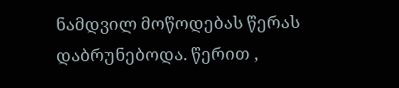ნამდვილ მოწოდებას წერას დაბრუნებოდა. წერით ,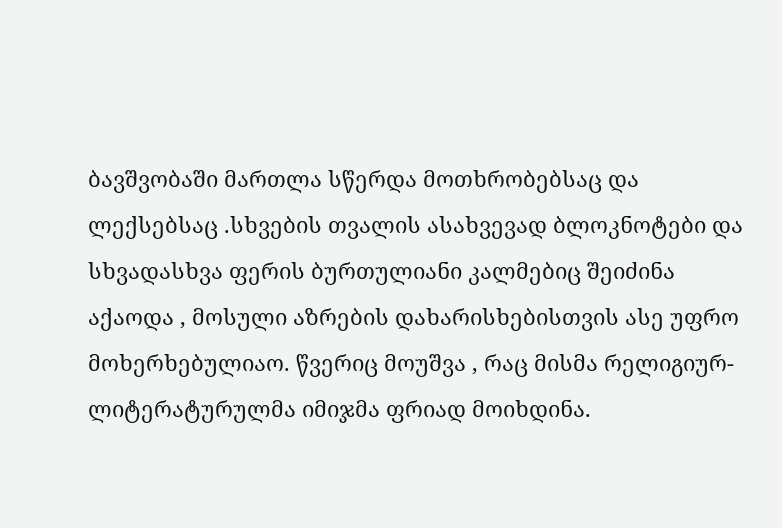ბავშვობაში მართლა სწერდა მოთხრობებსაც და ლექსებსაც .სხვების თვალის ასახვევად ბლოკნოტები და სხვადასხვა ფერის ბურთულიანი კალმებიც შეიძინა აქაოდა , მოსული აზრების დახარისხებისთვის ასე უფრო მოხერხებულიაო. წვერიც მოუშვა , რაც მისმა რელიგიურ-ლიტერატურულმა იმიჯმა ფრიად მოიხდინა.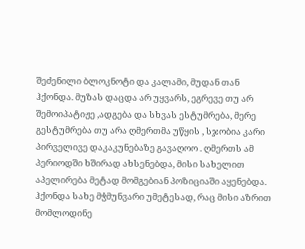შეძენილი ბლოკნოტი და კალამი, მუდან თან ჰქონდა. მუზას დაცდა არ უყვარს, ეგრევე თუ არ შემოიპატიჟე ,ადგება და სხვას ესტუმრება, მერე გესტუმრება თუ არა ღმერთმა უწყის , სჯობია კარი პირველივე დაკაკუნებაზე გავაღოო . ღმერთს ამ პერიოდში ხშირად ახსენებდა, მისი სახელით აპელირება მეტად მომგებიან პოზიციაში აყენებდა. ჰქონდა სახე მჭმუნვარი უმეტესად, რაც მისი აზრით მომლოდინე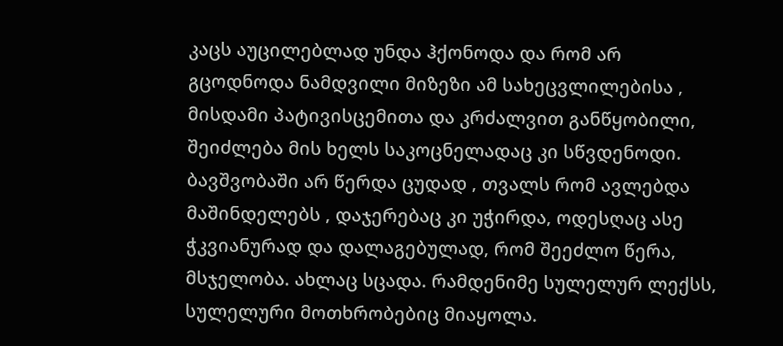კაცს აუცილებლად უნდა ჰქონოდა და რომ არ გცოდნოდა ნამდვილი მიზეზი ამ სახეცვლილებისა , მისდამი პატივისცემითა და კრძალვით განწყობილი, შეიძლება მის ხელს საკოცნელადაც კი სწვდენოდი. ბავშვობაში არ წერდა ცუდად , თვალს რომ ავლებდა მაშინდელებს , დაჯერებაც კი უჭირდა, ოდესღაც ასე ჭკვიანურად და დალაგებულად, რომ შეეძლო წერა, მსჯელობა. ახლაც სცადა. რამდენიმე სულელურ ლექსს, სულელური მოთხრობებიც მიაყოლა.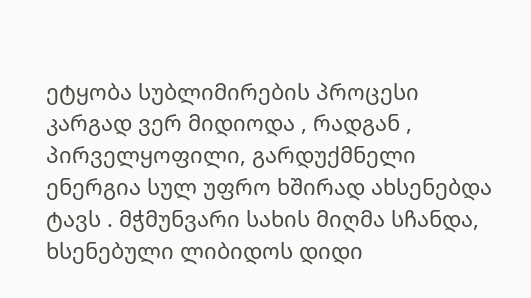ეტყობა სუბლიმირების პროცესი კარგად ვერ მიდიოდა , რადგან , პირველყოფილი, გარდუქმნელი ენერგია სულ უფრო ხშირად ახსენებდა ტავს . მჭმუნვარი სახის მიღმა სჩანდა, ხსენებული ლიბიდოს დიდი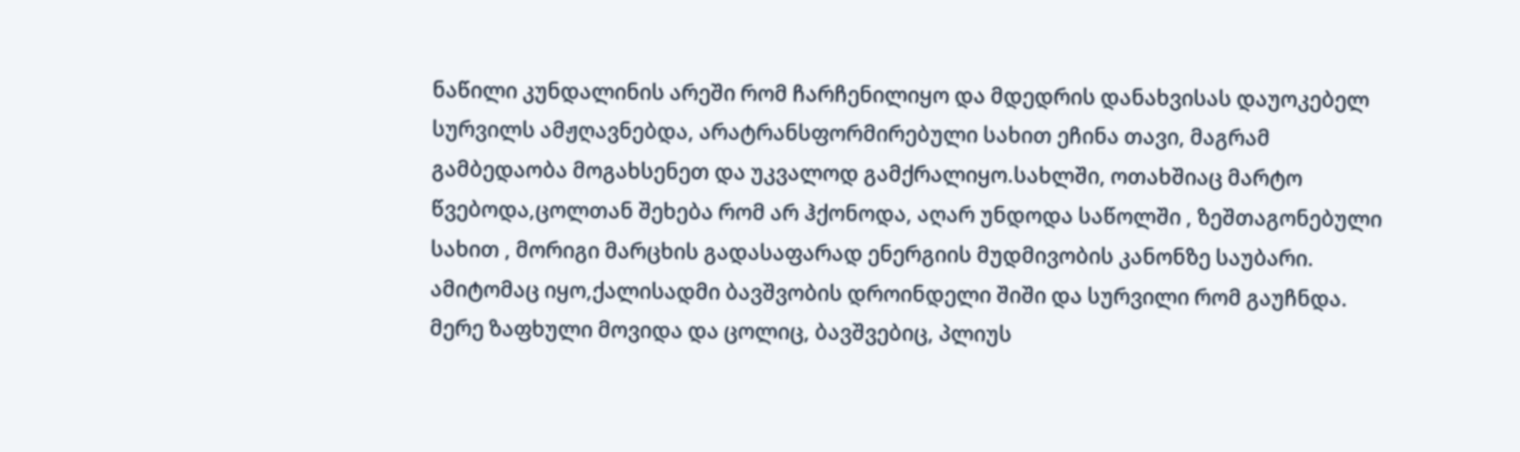ნაწილი კუნდალინის არეში რომ ჩარჩენილიყო და მდედრის დანახვისას დაუოკებელ სურვილს ამჟღავნებდა, არატრანსფორმირებული სახით ეჩინა თავი, მაგრამ გამბედაობა მოგახსენეთ და უკვალოდ გამქრალიყო.სახლში, ოთახშიაც მარტო წვებოდა,ცოლთან შეხება რომ არ ჰქონოდა, აღარ უნდოდა საწოლში , ზეშთაგონებული სახით , მორიგი მარცხის გადასაფარად ენერგიის მუდმივობის კანონზე საუბარი. ამიტომაც იყო,ქალისადმი ბავშვობის დროინდელი შიში და სურვილი რომ გაუჩნდა. მერე ზაფხული მოვიდა და ცოლიც, ბავშვებიც, პლიუს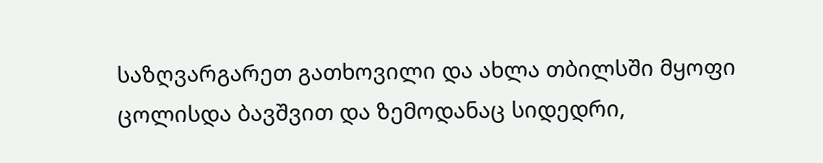საზღვარგარეთ გათხოვილი და ახლა თბილსში მყოფი ცოლისდა ბავშვით და ზემოდანაც სიდედრი,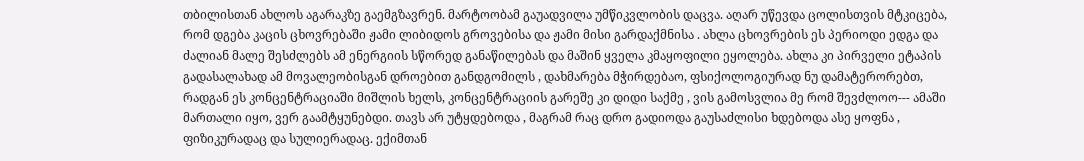თბილისთან ახლოს აგარაკზე გაემგზავრენ. მარტოობამ გაუადვილა უმწიკვლობის დაცვა. აღარ უწევდა ცოლისთვის მტკიცება, რომ დგება კაცის ცხოვრებაში ჟამი ლიბიდოს გროვებისა და ჟამი მისი გარდაქმნისა . ახლა ცხოვრების ეს პერიოდი ედგა და ძალიან მალე შესძლებს ამ ენერგიის სწორედ განაწილებას და მაშინ ყველა კმაყოფილი ეყოლება. ახლა კი პირველი ეტაპის გადასალახად ამ მოვალეობისგან დროებით განდგომილს , დახმარება მჭირდებაო, ფსიქოლოგიურად ნუ დამატერორებთ, რადგან ეს კონცენტრაციაში მიშლის ხელს, კონცენტრაციის გარეშე კი დიდი საქმე , ვის გამოსვლია მე რომ შევძლოო--- ამაში მართალი იყო, ვერ გაამტყუნებდი. თავს არ უტყდებოდა , მაგრამ რაც დრო გადიოდა გაუსაძლისი ხდებოდა ასე ყოფნა , ფიზიკურადაც და სულიერადაც. ექიმთან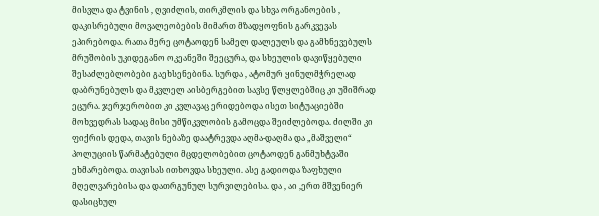მისვლა და ტვინის , ღვიძლის, თირკმლის და სხვა ორგანოების , დაკისრებული მოვალეობების მიმართ მზადყოფნის გარკვევას ეპირებოდა. რათა მერე ცოტაოდენ სამელ დალეულს და გამხნევებულს მრუშობის უკიდეგანო ოკეანეში შეეცურა, და სხეულის დავიწყებული შესაძლებლობები გაეხსენებინა. სურდა , ატომურ ყინულმჭრელად დაბრუნებულს და მკვლელ აისბერგებით სავსე წლყლებშიც კი უშიშრად ეცურა. ჯერჯერობით კი კვლავაც ერიდებოდა ისეთ სიტუაციებში მოხვედრას სადაც მისი უმწიკვლობის გამოცდა შეიძლებოდა. ძილში კი ფიქრის დედა, თავის ნებაზე დაატრევდა აღმა-დაღმა და „მაშველი“ პოლუციის წარმატებული მცდელობებით ცოტაოდენ განმუხტვაში ეხმარებოდა. თავისას ითხოვდა სხეული. ასე გადიოდა ზაფხული მღელვარებისა და დათრგუნულ სურვილებისა. და , აი ,ერთ მშვენიერ დასიცხულ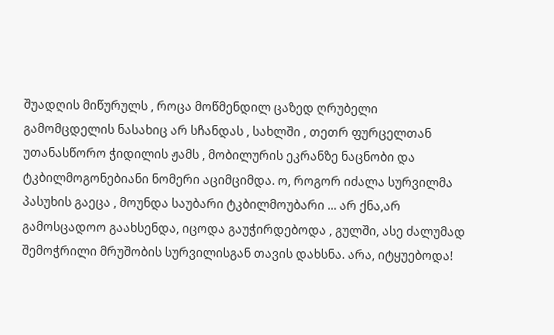შუადღის მიწურულს , როცა მოწმენდილ ცაზედ ღრუბელი გამომცდელის ნასახიც არ სჩანდას , სახლში , თეთრ ფურცელთან უთანასწორო ჭიდილის ჟამს , მობილურის ეკრანზე ნაცნობი და ტკბილმოგონებიანი ნომერი აციმციმდა. ო, როგორ იძალა სურვილმა პასუხის გაეცა , მოუნდა საუბარი ტკბილმოუბარი ... არ ქნა,არ გამოსცადოო გაახსენდა, იცოდა გაუჭირდებოდა , გულში, ასე ძალუმად შემოჭრილი მრუშობის სურვილისგან თავის დახსნა. არა, იტყუებოდა!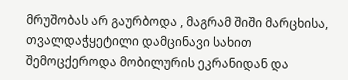მრუშობას არ გაურბოდა , მაგრამ შიში მარცხისა, თვალდაჭყეტილი დამცინავი სახით შემოცქეროდა მობილურის ეკრანიდან და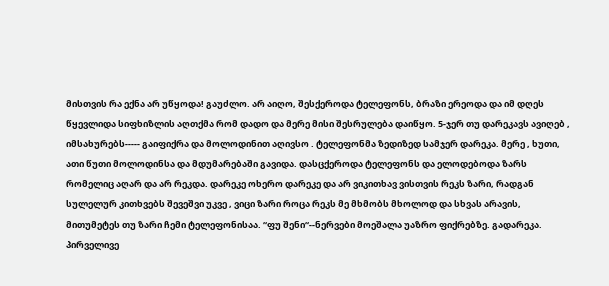მისთვის რა ექნა არ უწყოდა! გაუძლო. არ აიღო, შესქეროდა ტელეფონს, ბრაზი ერეოდა და იმ დღეს წყევლიდა სიფხიზლის აღთქმა რომ დადო და მერე მისი შესრულება დაიწყო. 5-ჯერ თუ დარეკავს ავიღებ , იმსახურებს----- გაიფიქრა და მოლოდინით აღივსო . ტელეფონმა ზედიზედ სამჯერ დარეკა. მერე , ხუთი, ათი წუთი მოლოდინსა და მდუმარებაში გავიდა. დასცქეროდა ტელეფონს და ელოდებოდა ზარს რომელიც აღარ და არ რეკდა. დარეკე ოხერო დარეკე და არ ვიკითხავ ვისთვის რეკს ზარი, რადგან სულელურ კითხვებს შევეშვი უკვე , ვიცი ზარი როცა რეკს მე მხმობს მხოლოდ და სხვას არავის, მითუმეტეს თუ ზარი ჩემი ტელეფონისაა. “ფუ შენი“--ნერვები მოეშალა უაზრო ფიქრებზე. გადარეკა. პირველივე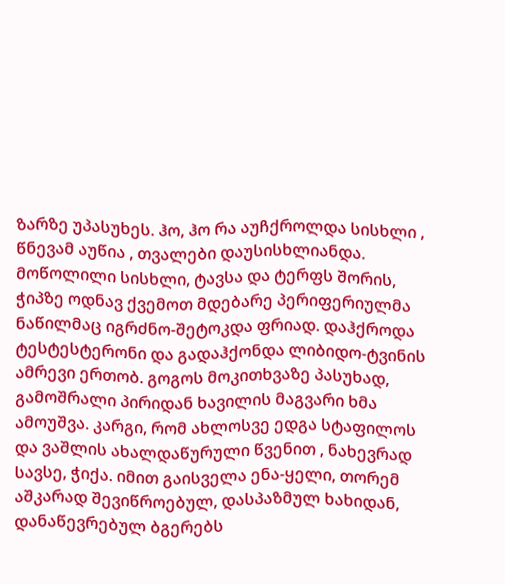ზარზე უპასუხეს. ჰო, ჰო რა აუჩქროლდა სისხლი , წნევამ აუწია , თვალები დაუსისხლიანდა. მოწოლილი სისხლი, ტავსა და ტერფს შორის, ჭიპზე ოდნავ ქვემოთ მდებარე პერიფერიულმა ნაწილმაც იგრძნო-შეტოკდა ფრიად. დაჰქროდა ტესტესტერონი და გადაჰქონდა ლიბიდო-ტვინის ამრევი ერთობ. გოგოს მოკითხვაზე პასუხად, გამოშრალი პირიდან ხავილის მაგვარი ხმა ამოუშვა. კარგი, რომ ახლოსვე ედგა სტაფილოს და ვაშლის ახალდაწურული წვენით , ნახევრად სავსე, ჭიქა. იმით გაისველა ენა-ყელი, თორემ აშკარად შევიწროებულ, დასპაზმულ ხახიდან, დანაწევრებულ ბგერებს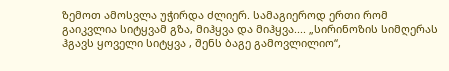ზემოთ ამოსვლა უჭირდა ძლიერ. სამაგიეროდ ერთი რომ გაიკვლია სიტყვამ გზა, მიჰყვა და მიჰყვა.... „სირინოზის სიმღერას ჰგავს ყოველი სიტყვა , შენს ბაგე გამოვლილიო“,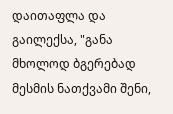დაითაფლა და გაილექსა, "განა მხოლოდ ბგერებად მესმის ნათქვამი შენი,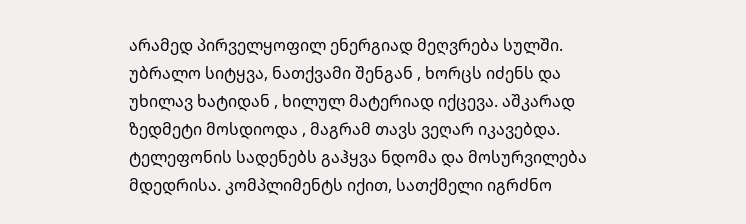არამედ პირველყოფილ ენერგიად მეღვრება სულში. უბრალო სიტყვა, ნათქვამი შენგან , ხორცს იძენს და უხილავ ხატიდან , ხილულ მატერიად იქცევა. აშკარად ზედმეტი მოსდიოდა , მაგრამ თავს ვეღარ იკავებდა. ტელეფონის სადენებს გაჰყვა ნდომა და მოსურვილება მდედრისა. კომპლიმენტს იქით, სათქმელი იგრძნო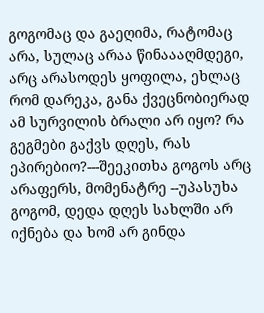გოგომაც და გაეღიმა, რატომაც არა, სულაც არაა წინაააღმდეგი, არც არასოდეს ყოფილა, ეხლაც რომ დარეკა, განა ქვეცნობიერად ამ სურვილის ბრალი არ იყო? რა გეგმები გაქვს დღეს, რას ეპირებიო?---შეეკითხა გოგოს არც არაფერს, მომენატრე --უპასუხა გოგომ, დედა დღეს სახლში არ იქნება და ხომ არ გინდა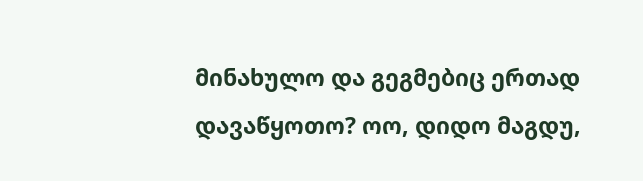მინახულო და გეგმებიც ერთად დავაწყოთო? ოო, დიდო მაგდუ,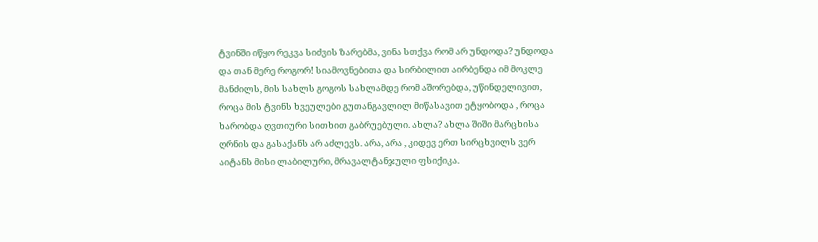ტვინში იწყო რეკვა სიძვის ზარებმა, ვინა სთქვა რომ არ უნდოდა? უნდოდა და თან მერე როგორ! სიამოვნებითა და სირბილით აირბენდა იმ მოკლე მანძილს, მის სახლს გოგოს სახლამდე რომ აშორებდა, უწინდელივით, როცა მის ტვინს ხვეულები გუთანგავლილ მიწასავით ეტყობოდა , როცა ხარობდა ღვთიური სითხით გაბრუებული. ახლა? ახლა შიში მარცხისა ღრნის და გასაქანს არ აძლევს. არა, არა , კიდევ ერთ სირცხვილს ვერ აიტანს მისი ლაბილური, მრავალტანჯული ფსიქიკა.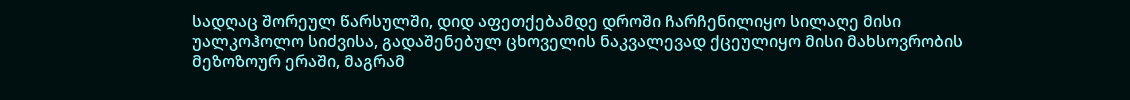სადღაც შორეულ წარსულში, დიდ აფეთქებამდე დროში ჩარჩენილიყო სილაღე მისი უალკოჰოლო სიძვისა, გადაშენებულ ცხოველის ნაკვალევად ქცეულიყო მისი მახსოვრობის მეზოზოურ ერაში, მაგრამ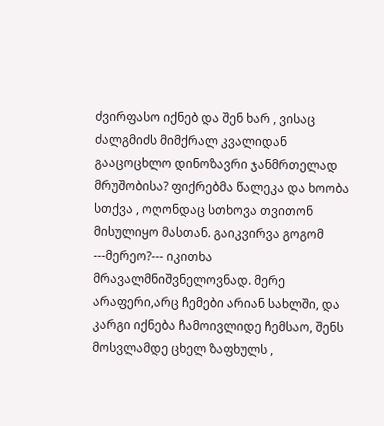ძვირფასო იქნებ და შენ ხარ , ვისაც ძალგმიძს მიმქრალ კვალიდან გააცოცხლო დინოზავრი ჯანმრთელად მრუშობისა? ფიქრებმა წალეკა და ხოობა სთქვა , ოღონდაც სთხოვა თვითონ მისულიყო მასთან. გაიკვირვა გოგომ ---მერეო?--- იკითხა მრავალმნიშვნელოვნად. მერე არაფერი,არც ჩემები არიან სახლში, და კარგი იქნება ჩამოივლიდე ჩემსაო, შენს მოსვლამდე ცხელ ზაფხულს ,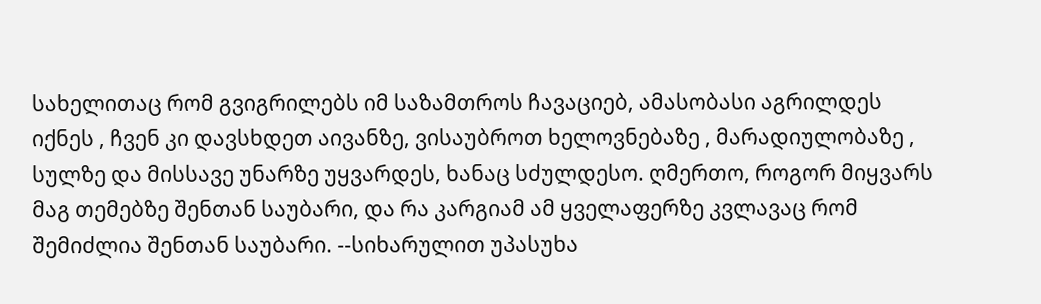სახელითაც რომ გვიგრილებს იმ საზამთროს ჩავაციებ, ამასობასი აგრილდეს იქნეს , ჩვენ კი დავსხდეთ აივანზე, ვისაუბროთ ხელოვნებაზე , მარადიულობაზე , სულზე და მისსავე უნარზე უყვარდეს, ხანაც სძულდესო. ღმერთო, როგორ მიყვარს მაგ თემებზე შენთან საუბარი, და რა კარგიამ ამ ყველაფერზე კვლავაც რომ შემიძლია შენთან საუბარი. --სიხარულით უპასუხა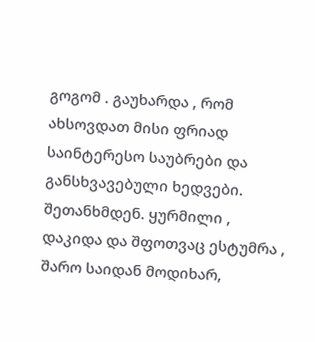გოგომ . გაუხარდა , რომ ახსოვდათ მისი ფრიად საინტერესო საუბრები და განსხვავებული ხედვები. შეთანხმდენ. ყურმილი , დაკიდა და შფოთვაც ესტუმრა , შარო საიდან მოდიხარ,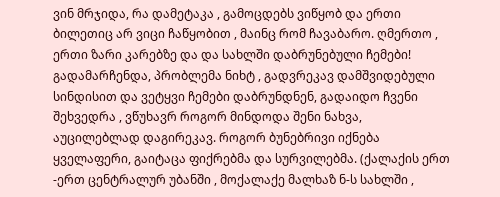ვინ მრჯიდა, რა დამეტაკა , გამოცდებს ვიწყობ და ერთი ბილეთიც არ ვიცი ჩაწყობით , მაინც რომ ჩავაბარო. ღმერთო , ერთი ზარი კარებზე და და სახლში დაბრუნებული ჩემები! გადამარჩენდა, პრობლემა ნიხტ , გადვრეკავ დამშვიდებული სინდისით და ვეტყვი ჩემები დაბრუნდნენ, გადაიდო ჩვენი შეხვედრა , ვწუხავრ როგორ მინდოდა შენი ნახვა, აუცილებლად დაგირეკავ. როგორ ბუნებრივი იქნება ყველაფერი, გაიტაცა ფიქრებმა და სურვილებმა. (ქალაქის ერთ -ერთ ცენტრალურ უბანში , მოქალაქე მალხაზ ნ-ს სახლში ,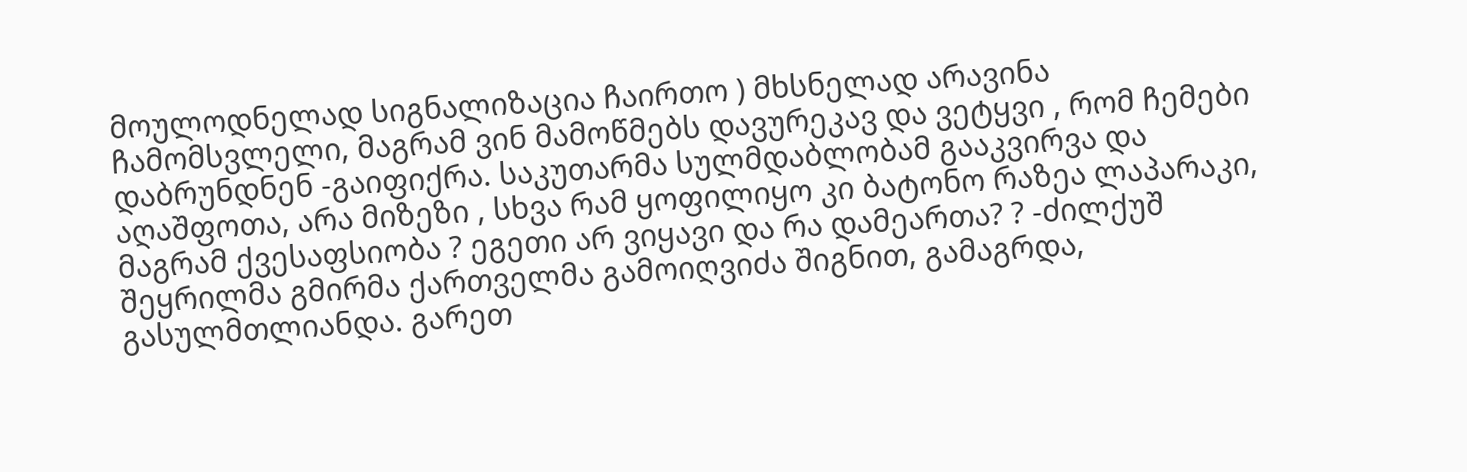მოულოდნელად სიგნალიზაცია ჩაირთო ) მხსნელად არავინა ჩამომსვლელი, მაგრამ ვინ მამოწმებს დავურეკავ და ვეტყვი , რომ ჩემები დაბრუნდნენ -გაიფიქრა. საკუთარმა სულმდაბლობამ გააკვირვა და აღაშფოთა, არა მიზეზი , სხვა რამ ყოფილიყო კი ბატონო რაზეა ლაპარაკი, მაგრამ ქვესაფსიობა ? ეგეთი არ ვიყავი და რა დამეართა? ? -ძილქუშ შეყრილმა გმირმა ქართველმა გამოიღვიძა შიგნით, გამაგრდა, გასულმთლიანდა. გარეთ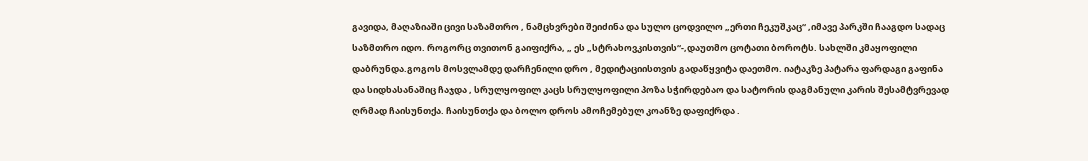გავიდა, მაღაზიაში ცივი საზამთრო , ნამცხვრები შეიძინა და სულო ცოდვილო „ერთი ჩეკუშკაც“ ,იმავე პარკში ჩააგდო სადაც საზმთრო იდო. როგორც თვითონ გაიფიქრა, „ ეს „სტრახოვკისთვის“-,დაუთმო ცოტათი ბოროტს. სახლში კმაყოფილი დაბრუნდა.გოგოს მოსვლამდე დარჩენილი დრო , მედიტაციისთვის გადაწყვიტა დაეთმო. იატაკზე პატარა ფარდაგი გაფინა და სიდხასანაშიც ჩაჯდა , სრულყოფილ კაცს სრულყოფილი პოზა სჭირდებაო და სატორის დაგმანული კარის შესამტვრევად ღრმად ჩაისუნთქა. ჩაისუნთქა და ბოლო დროს ამოჩემებულ კოანზე დაფიქრდა .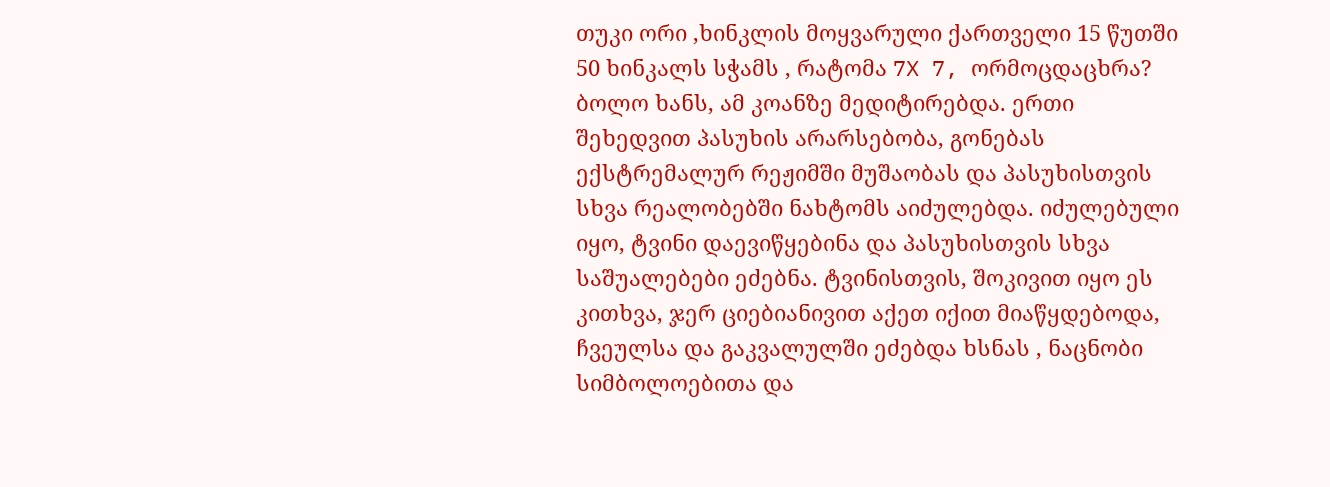თუკი ორი ,ხინკლის მოყვარული ქართველი 15 წუთში 50 ხინკალს სჭამს , რატომა 7X 7, ორმოცდაცხრა? ბოლო ხანს, ამ კოანზე მედიტირებდა. ერთი შეხედვით პასუხის არარსებობა, გონებას ექსტრემალურ რეჟიმში მუშაობას და პასუხისთვის სხვა რეალობებში ნახტომს აიძულებდა. იძულებული იყო, ტვინი დაევიწყებინა და პასუხისთვის სხვა საშუალებები ეძებნა. ტვინისთვის, შოკივით იყო ეს კითხვა, ჯერ ციებიანივით აქეთ იქით მიაწყდებოდა, ჩვეულსა და გაკვალულში ეძებდა ხსნას , ნაცნობი სიმბოლოებითა და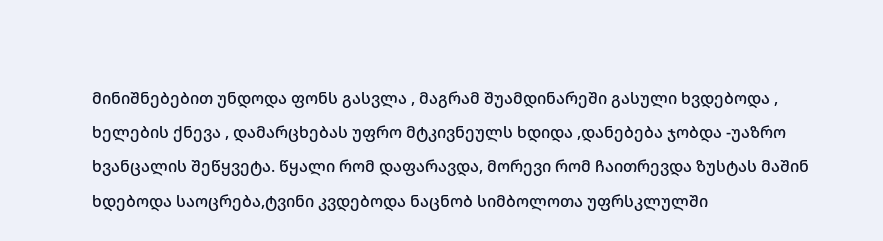მინიშნებებით უნდოდა ფონს გასვლა , მაგრამ შუამდინარეში გასული ხვდებოდა , ხელების ქნევა , დამარცხებას უფრო მტკივნეულს ხდიდა ,დანებება ჯობდა -უაზრო ხვანცალის შეწყვეტა. წყალი რომ დაფარავდა, მორევი რომ ჩაითრევდა ზუსტას მაშინ ხდებოდა საოცრება,ტვინი კვდებოდა ნაცნობ სიმბოლოთა უფრსკლულში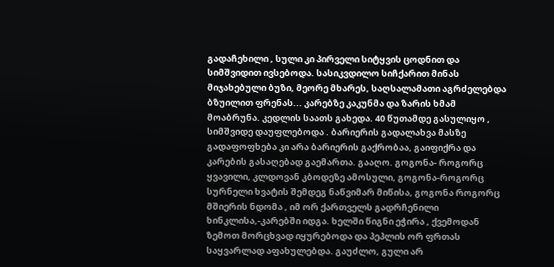გადაჩეხილი , სული კი პირველი სიტყვის ცოდნით და სიმშვიდით ივსებოდა. სასიკვდილო სიჩქარით მინას მიჯახებული ბუზი, მეორე მხარეს, საღსალამათი აგრძელებდა ბზუილით ფრენას... კარებზე კაკუნმა და ზარის ხმამ მოაბრუნა. კედლის საათს გახედა. 40 წუთამდე გასულიყო , სიმშვიდე დაუფლებოდა . ბარიერის გადალახვა მასზე გადაფოფხება კი არა ბარიერის გაქრობაა, გაიფიქრა და კარების გასაღებად გაემართა. გააღო. გოგონა- როგორც ყვავილი, კლდოვან კბოდეზე ამოსული, გოგონა-როგორც სურნელი ხვატის შემდეგ ნაწვიმარ მიწისა, გოგონა როგორც მშიერის ნდომა , იმ ორ ქართველს გადრჩენილი ხინკლისა,-კარებში იდგა. ხელში წიგნი ეჭირა , ქვემოდან ზემოთ მორცხვად იყურებოდა და პეპლის ორ ფრთას საყვარლად აფახულებდა. გაუძლო, გული არ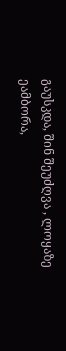გაუსკდა, შინ შეუძღვა , ლოყაზე ეამბორა,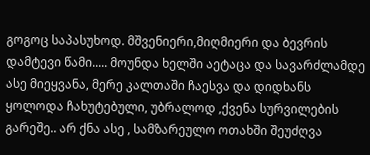გოგოც საპასუხოდ. მშვენიერი,მიღმიერი და ბევრის დამტევი წამი..... მოუნდა ხელში აეტაცა და სავარძლამდე ასე მიეყვანა, მერე კალთაში ჩაესვა და დიდხანს ყოლოდა ჩახუტებული, უბრალოდ ,ქვენა სურვილების გარეშე.. არ ქნა ასე , სამზარეულო ოთახში შეუძღვა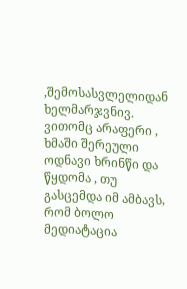,შემოსასვლელიდან ხელმარჯვნივ. ვითომც არაფერი , ხმაში შერეული ოდნავი ხრინწი და წყდომა , თუ გასცემდა იმ ამბავს, რომ ბოლო მედიატაცია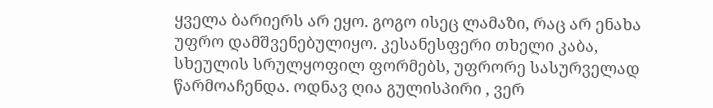ყველა ბარიერს არ ეყო. გოგო ისეც ლამაზი, რაც არ ენახა უფრო დამშვენებულიყო. კესანესფერი თხელი კაბა, სხეულის სრულყოფილ ფორმებს, უფრორე სასურველად წარმოაჩენდა. ოდნავ ღია გულისპირი , ვერ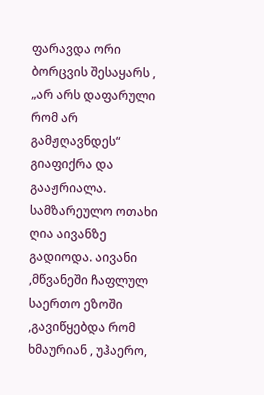ფარავდა ორი ბორცვის შესაყარს , „არ არს დაფარული რომ არ გამჟღავნდეს“ გიაფიქრა და გააჟრიალა. სამზარეულო ოთახი ღია აივანზე გადიოდა. აივანი ,მწვანეში ჩაფლულ საერთო ეზოში ,გავიწყებდა რომ ხმაურიან , უჰაერო,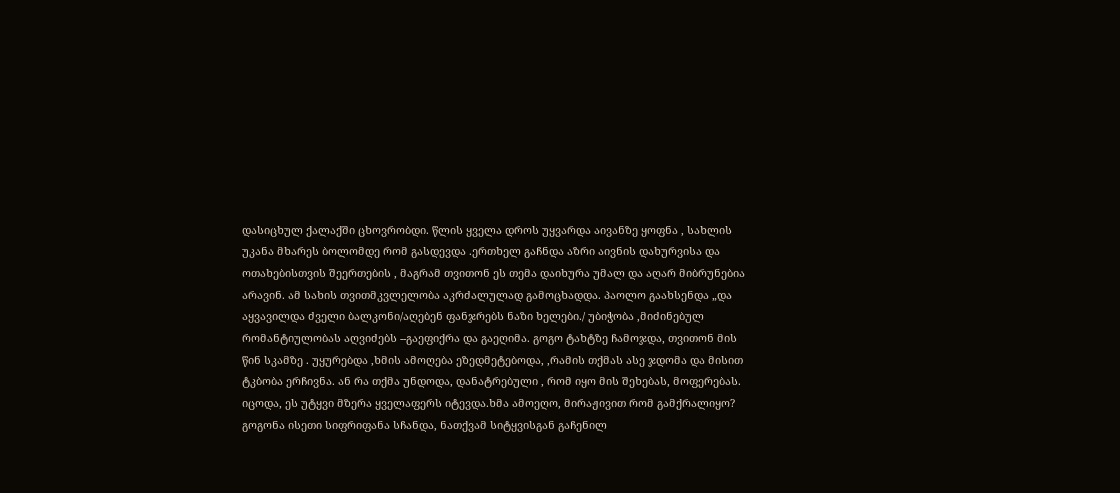დასიცხულ ქალაქში ცხოვრობდი. წლის ყველა დროს უყვარდა აივანზე ყოფნა , სახლის უკანა მხარეს ბოლომდე რომ გასდევდა .ერთხელ გაჩნდა აზრი აივნის დახურვისა და ოთახებისთვის შეერთების , მაგრამ თვითონ ეს თემა დაიხურა უმალ და აღარ მიბრუნებია არავინ. ამ სახის თვითმკვლელობა აკრძალულად გამოცხადდა. პაოლო გაახსენდა „და აყვავილდა ძველი ბალკონი/აღებენ ფანჯრებს ნაზი ხელები./ უბიჭობა ,მიძინებულ რომანტიულობას აღვიძებს --გაეფიქრა და გაეღიმა. გოგო ტახტზე ჩამოჯდა, თვითონ მის წინ სკამზე . უყურებდა ,ხმის ამოღება ეზედმეტებოდა, ,რამის თქმას ასე ჯდომა და მისით ტკბობა ერჩივნა. ან რა თქმა უნდოდა, დანატრებული , რომ იყო მის შეხებას, მოფერებას. იცოდა, ეს უტყვი მზერა ყველაფერს იტევდა.ხმა ამოეღო, მირაჟივით რომ გამქრალიყო? გოგონა ისეთი სიფრიფანა სჩანდა, ნათქვამ სიტყვისგან გაჩენილ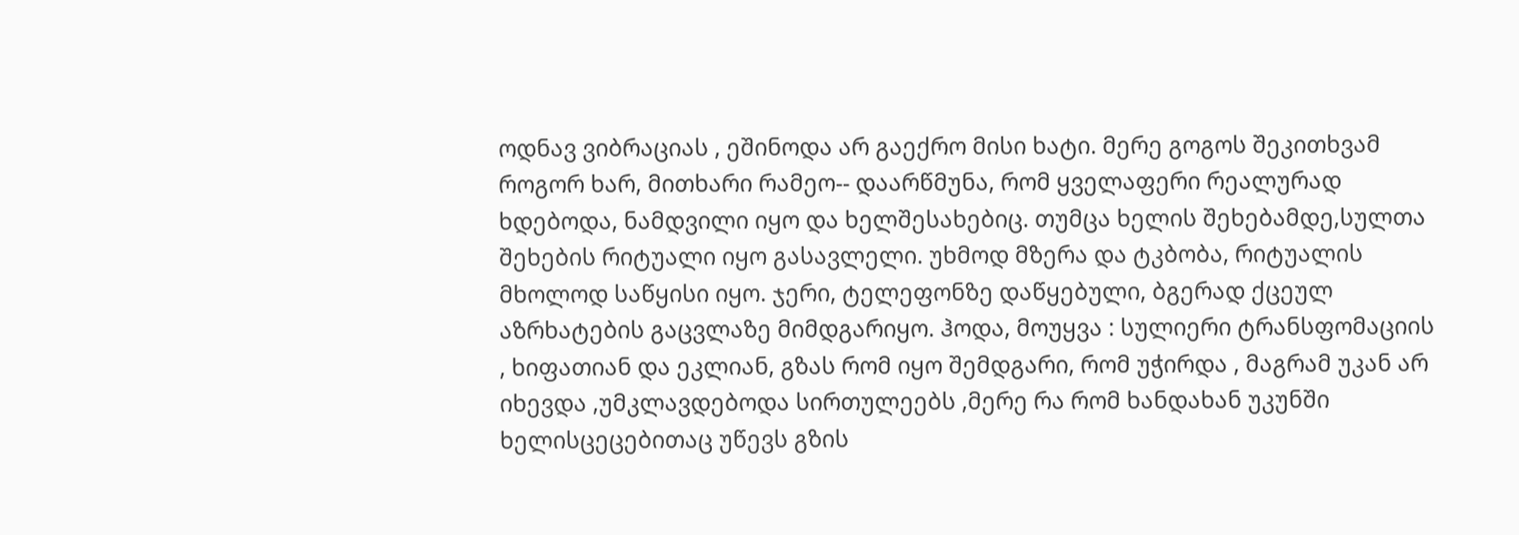ოდნავ ვიბრაციას , ეშინოდა არ გაექრო მისი ხატი. მერე გოგოს შეკითხვამ როგორ ხარ, მითხარი რამეო-- დაარწმუნა, რომ ყველაფერი რეალურად ხდებოდა, ნამდვილი იყო და ხელშესახებიც. თუმცა ხელის შეხებამდე,სულთა შეხების რიტუალი იყო გასავლელი. უხმოდ მზერა და ტკბობა, რიტუალის მხოლოდ საწყისი იყო. ჯერი, ტელეფონზე დაწყებული, ბგერად ქცეულ აზრხატების გაცვლაზე მიმდგარიყო. ჰოდა, მოუყვა : სულიერი ტრანსფომაციის , ხიფათიან და ეკლიან, გზას რომ იყო შემდგარი, რომ უჭირდა , მაგრამ უკან არ იხევდა ,უმკლავდებოდა სირთულეებს ,მერე რა რომ ხანდახან უკუნში ხელისცეცებითაც უწევს გზის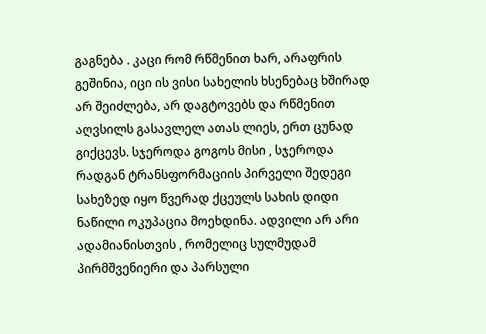გაგნება . კაცი რომ რწმენით ხარ, არაფრის გეშინია, იცი ის ვისი სახელის ხსენებაც ხშირად არ შეიძლება, არ დაგტოვებს და რწმენით აღვსილს გასავლელ ათას ლიეს, ერთ ცუნად გიქცევს. სჯეროდა გოგოს მისი , სჯეროდა რადგან ტრანსფორმაციის პირველი შედეგი სახეზედ იყო წვერად ქცეულს სახის დიდი ნაწილი ოკუპაცია მოეხდინა. ადვილი არ არი ადამიანისთვის , რომელიც სულმუდამ პირმშვენიერი და პარსული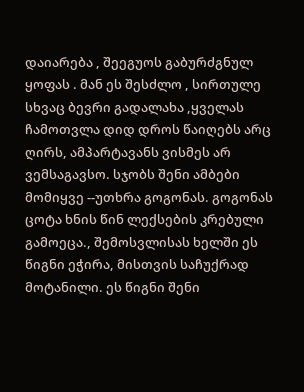დაიარება , შეეგუოს გაბურძგნულ ყოფას . მან ეს შესძლო , სირთულე სხვაც ბევრი გადალახა ,ყველას ჩამოთვლა დიდ დროს წაიღებს არც ღირს, ამპარტავანს ვისმეს არ ვემსაგავსო. სჯობს შენი ამბები მომიყვე --უთხრა გოგონას. გოგონას ცოტა ხნის წინ ლექსების კრებული გამოეცა., შემოსვლისას ხელში ეს წიგნი ეჭირა, მისთვის საჩუქრად მოტანილი. ეს წიგნი შენი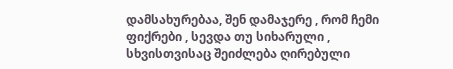დამსახურებაა, შენ დამაჯერე , რომ ჩემი ფიქრები , სევდა თუ სიხარული , სხვისთვისაც შეიძლება ღირებული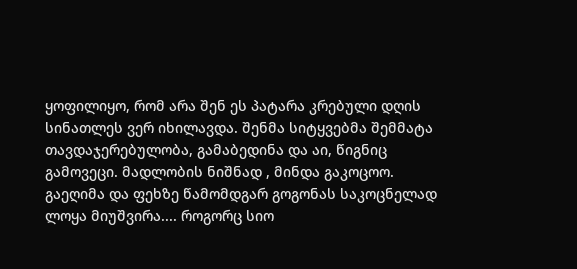ყოფილიყო, რომ არა შენ ეს პატარა კრებული დღის სინათლეს ვერ იხილავდა. შენმა სიტყვებმა შემმატა თავდაჯერებულობა, გამაბედინა და აი, წიგნიც გამოვეცი. მადლობის ნიშნად , მინდა გაკოცოო. გაეღიმა და ფეხზე წამომდგარ გოგონას საკოცნელად ლოყა მიუშვირა.... როგორც სიო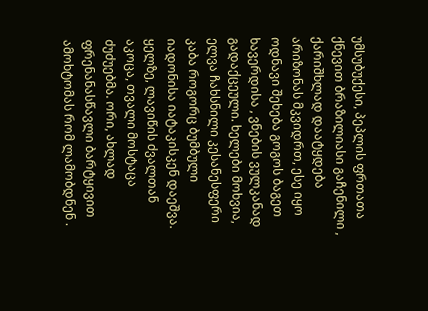უმსუბუქესი, პეპლის ფრთათა ქნევით ბრაზილიასი გაჩენილი , ქარიშხლად დაატყდება არიზონას მკვიდრთ, ესე იყო ოდნავი შეხება გოგოს ბაგეთ ხავერდისა , ვნების ვულკანად გადაქცეული. ხელები მოხვია, ელვა ჩახსნილი კესანესფერი კაბა როგორც ბუმბული იადონისა იატაკისკენ დაეშვა. ყელზე, ლავიწის ძვალთან აკოცა, თვალი მოსტაცა ძუძუებმა. ორი, ახლად ფრენანასწავლი ბარტყივით ამოხტომას რომ ლამობდნენ .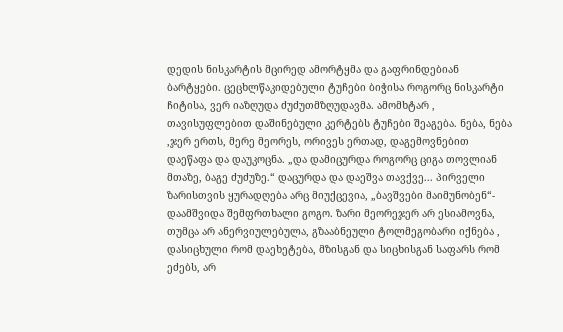დედის ნისკარტის მცირედ ამორტყმა და გაფრინდებიან ბარტყები. ცეცხლწაკიდებული ტუჩები ბიჭისა როგორც ნისკარტი ჩიტისა, ვერ იაზღუდა ძუძუთმზღუდავმა. ამომხტარ , თავისუფლებით დაშინებული კერტებს ტუჩები შეაგება. ნება, ნება ,ჯერ ერთს, მერე მეორეს, ორივეს ერთად, დაგემოვნებით დაეწაფა და დაუკოცნა. „და დამიცურდა როგორც ციგა თოვლიან მთაზე, ბაგე ძუძუზე.“ დაცურდა და დაეშვა თავქვე... პირველი ზარისთვის ყურადღება არც მიუქცევია, „ბავშვები მაიმუნობენ“- დაამშვიდა შემფრთხალი გოგო. ზარი მეორეჯერ არ ესიამოვნა, თუმცა არ ანერვიულებულა, გზააბნეული ტოლმეგობარი იქნება , დასიცხული რომ დაეხეტება, მზისგან და სიცხისგან საფარს რომ ეძებს, არ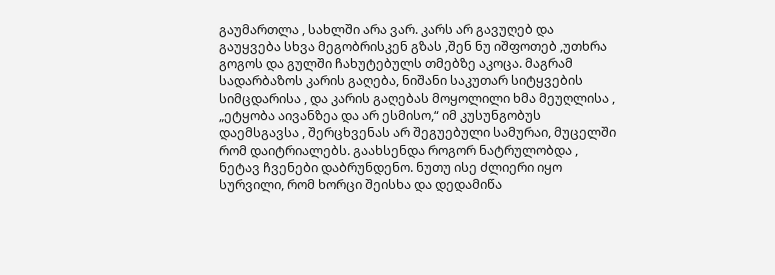გაუმართლა , სახლში არა ვარ. კარს არ გავუღებ და გაუყვება სხვა მეგობრისკენ გზას ,შენ ნუ იშფოთებ ,უთხრა გოგოს და გულში ჩახუტებულს თმებზე აკოცა. მაგრამ სადარბაზოს კარის გაღება, ნიშანი საკუთარ სიტყვების სიმცდარისა , და კარის გაღებას მოყოლილი ხმა მეუღლისა , „ეტყობა აივანზეა და არ ესმისო,“ იმ კუსუნგობუს დაემსგავსა , შერცხვენას არ შეგუებული სამურაი, მუცელში რომ დაიტრიალებს. გაახსენდა როგორ ნატრულობდა , ნეტავ ჩვენები დაბრუნდენო. ნუთუ ისე ძლიერი იყო სურვილი, რომ ხორცი შეისხა და დედამიწა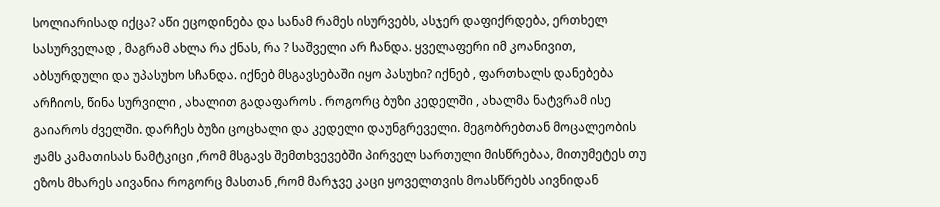სოლიარისად იქცა? აწი ეცოდინება და სანამ რამეს ისურვებს, ასჯერ დაფიქრდება, ერთხელ სასურველად , მაგრამ ახლა რა ქნას, რა ? საშველი არ ჩანდა. ყველაფერი იმ კოანივით, აბსურდული და უპასუხო სჩანდა. იქნებ მსგავსებაში იყო პასუხი? იქნებ , ფართხალს დანებება არჩიოს, წინა სურვილი , ახალით გადაფაროს . როგორც ბუზი კედელში , ახალმა ნატვრამ ისე გაიაროს ძველში. დარჩეს ბუზი ცოცხალი და კედელი დაუნგრეველი. მეგობრებთან მოცალეობის ჟამს კამათისას ნამტკიცი ,რომ მსგავს შემთხვევებში პირველ სართული მისწრებაა, მითუმეტეს თუ ეზოს მხარეს აივანია როგორც მასთან ,რომ მარჯვე კაცი ყოველთვის მოასწრებს აივნიდან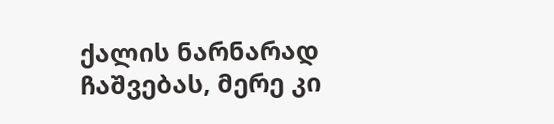ქალის ნარნარად ჩაშვებას, მერე კი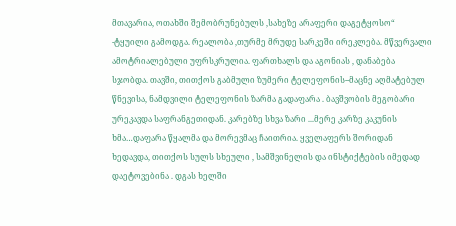მთავარია, ოთახში შემობრუნებულს ,სახეზე არაფერი დაგეტყოსო“ -ტყუილი გამოდგა. რეალობა ,თურმე მრუდე სარკეში ირეკლება. მწვერვალი ამოტრიალებული უფრსკრულია. ფართხალს და აგონიას , დანაბება სჯობდა. თავში, თითქოს გაბმული ზუმერი ტელეფონის--მაცნე აღმატებულ წნევისა, ნამდვილი ტელეფონის ზარმა გადაფარა . ბავშვობის მეგობარი ურეკავდა საფრანგეთიდან. კარებზე სხვა ზარი ...მერე კარზე კაკუნის ხმა…დაფარა წყალმა და მორევმაც ჩაითრია. ყველაფერს შორიდან ხედავდა, თითქოს სულს სხეული , სამშვინელის და ინსტიქტების იმედად დაეტოვებინა . დგას ხელში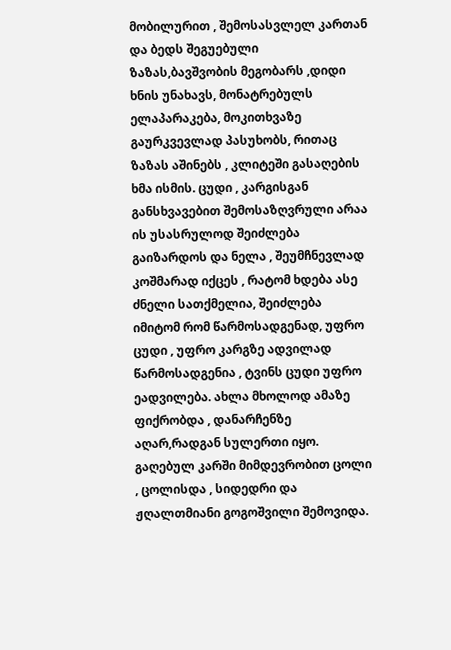მობილურით , შემოსასვლელ კართან და ბედს შეგუებული ზაზას,ბავშვობის მეგობარს ,დიდი ხნის უნახავს, მონატრებულს ელაპარაკება, მოკითხვაზე გაურკვევლად პასუხობს, რითაც ზაზას აშინებს , კლიტეში გასაღების ხმა ისმის. ცუდი , კარგისგან განსხვავებით შემოსაზღვრული არაა ის უსასრულოდ შეიძლება გაიზარდოს და ნელა , შეუმჩნევლად კოშმარად იქცეს , რატომ ხდება ასე ძნელი სათქმელია, შეიძლება იმიტომ რომ წარმოსადგენად, უფრო ცუდი , უფრო კარგზე ადვილად წარმოსადგენია , ტვინს ცუდი უფრო ეადვილება. ახლა მხოლოდ ამაზე ფიქრობდა , დანარჩენზე აღარ,რადგან სულერთი იყო. გაღებულ კარში მიმდევრობით ცოლი , ცოლისდა , სიდედრი და ჟღალთმიანი გოგოშვილი შემოვიდა.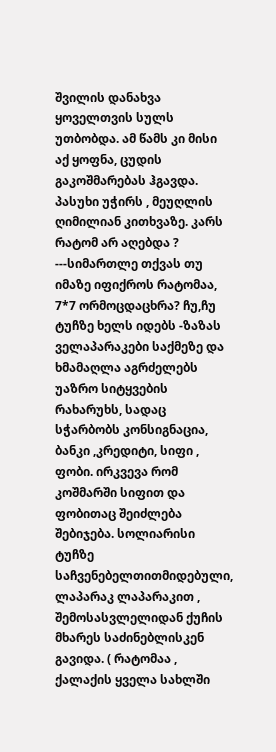შვილის დანახვა ყოველთვის სულს უთბობდა. ამ წამს კი მისი აქ ყოფნა, ცუდის გაკოშმარებას ჰგავდა. პასუხი უჭირს , მეუღლის ღიმილიან კითხვაზე. კარს რატომ არ აღებდა ? ---სიმართლე თქვას თუ იმაზე იფიქროს რატომაა, 7*7 ორმოცდაცხრა? ჩუ,ჩუ ტუჩზე ხელს იდებს -ზაზას ველაპარაკები საქმეზე და ხმამაღლა აგრძელებს უაზრო სიტყვების რახარუხს, სადაც სჭარბობს კონსიგნაცია, ბანკი ,კრედიტი, სიფი , ფობი. ირკვევა რომ კოშმარში სიფით და ფობითაც შეიძლება შებიჯება. სოლიარისი
ტუჩზე საჩვენებელთითმიდებული, ლაპარაკ ლაპარაკით , შემოსასვლელიდან ქუჩის მხარეს საძინებლისკენ გავიდა. ( რატომაა , ქალაქის ყველა სახლში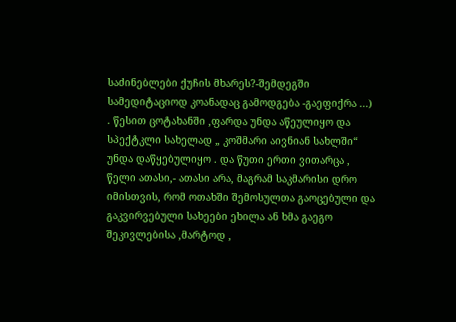საძინებლები ქუჩის მხარეს?-შემდეგში სამედიტაციოდ კოანადაც გამოდგება -გაეფიქრა ...) . წესით ცოტახანში ,ფარდა უნდა აწეულიყო და სპექტკლი სახელად „ კოშმარი აივნიან სახლში“ უნდა დაწყებულიყო . და წუთი ერთი ვითარცა , წელი ათასი,- ათასი არა, მაგრამ საკმარისი დრო იმისთვის, რომ ოთახში შემოსულთა გაოცებული და გაკვირვებული სახეები ეხილა ან ხმა გაეგო შეკივლებისა ,მარტოდ ,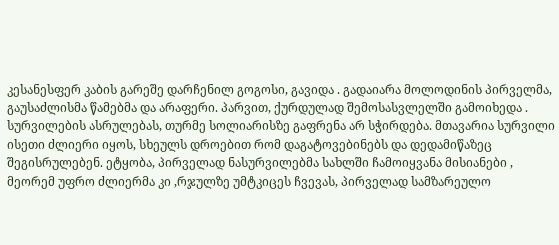კესანესფერ კაბის გარეშე დარჩენილ გოგოსი, გავიდა . გადაიარა მოლოდინის პირველმა, გაუსაძლისმა წამებმა და არაფერი. პარვით, ქურდულად შემოსასვლელში გამოიხედა . სურვილების ასრულებას, თურმე სოლიარისზე გაფრენა არ სჭირდება. მთავარია სურვილი ისეთი ძლიერი იყოს, სხეულს დროებით რომ დაგატოვებინებს და დედამიწაზეც შეგისრულებენ. ეტყობა, პირველად ნასურვილებმა სახლში ჩამოიყვანა მისიანები , მეორემ უფრო ძლიერმა კი ,რჯულზე უმტკიცეს ჩვევას, პირველად სამზარეულო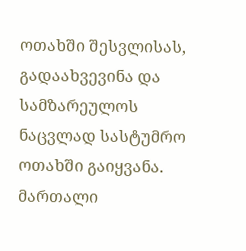ოთახში შესვლისას, გადაახვევინა და სამზარეულოს ნაცვლად სასტუმრო ოთახში გაიყვანა. მართალი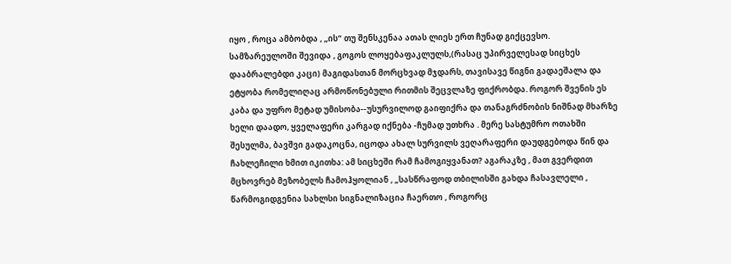იყო , როცა ამბობდა , „ის“ თუ შენსკენაა ათას ლიეს ერთ ჩუნად გიქცევსო. სამზარეულოში შევიდა , გოგოს ლოყებაფაკლულს,(რასაც უპირველესად სიცხეს დააბრალებდი კაცი) მაგიდასთან მორცხვად მჯდარს, თავისავე წიგნი გადაეშალა და ეტყობა რომელიღაც არმოწონებული რითმის შეცვლაზე ფიქრობდა. როგორ შვენის ეს კაბა და უფრო მეტად უმისობა--უსურვილოდ გაიფიქრა და თანაგრძნობის ნიშნად მხარზე ხელი დაადო, ყველაფერი კარგად იქნება -ჩუმად უთხრა . მერე სასტუმრო ოთახში შესულმა, ბავშვი გადაკოცნა, იცოდა ახალ სურვილს ვეღარაფერი დაუდგებოდა წინ და ჩახლეჩილი ხმით იკითხა: ამ სიცხეში რამ ჩამოგიყვანათ? აგარაკზე , მათ გვერდით მცხოვრებ მეზობელს ჩამოჰყოლიან , „სასწრაფოდ თბილისში გახდა ჩასავლელი , წარმოგიდგენია სახლსი სიგნალიზაცია ჩაერთო , როგორც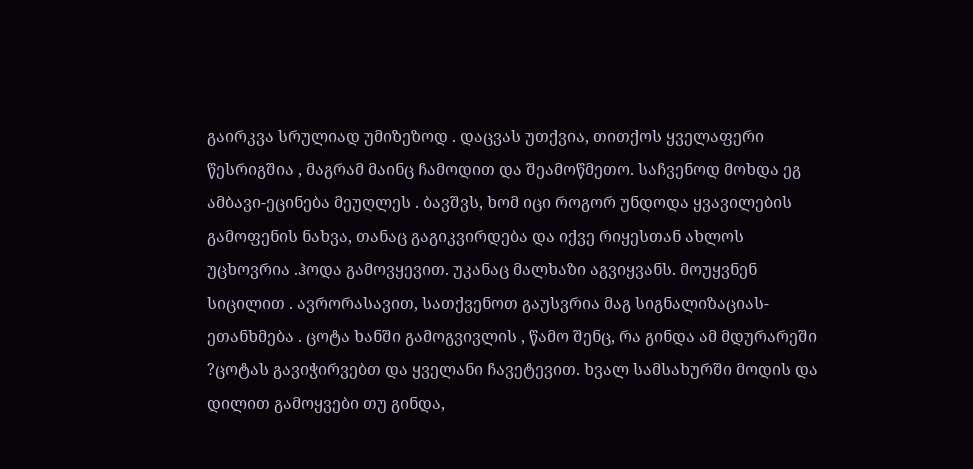გაირკვა სრულიად უმიზეზოდ . დაცვას უთქვია, თითქოს ყველაფერი წესრიგშია , მაგრამ მაინც ჩამოდით და შეამოწმეთო. საჩვენოდ მოხდა ეგ ამბავი-ეცინება მეუღლეს . ბავშვს, ხომ იცი როგორ უნდოდა ყვავილების გამოფენის ნახვა, თანაც გაგიკვირდება და იქვე რიყესთან ახლოს უცხოვრია .ჰოდა გამოვყევით. უკანაც მალხაზი აგვიყვანს. მოუყვნენ სიცილით . ავრორასავით, სათქვენოთ გაუსვრია მაგ სიგნალიზაციას-ეთანხმება . ცოტა ხანში გამოგვივლის , წამო შენც, რა გინდა ამ მდურარეში ?ცოტას გავიჭირვებთ და ყველანი ჩავეტევით. ხვალ სამსახურში მოდის და დილით გამოყვები თუ გინდა,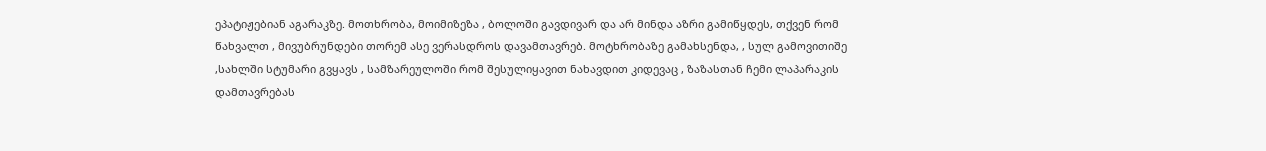ეპატიჟებიან აგარაკზე. მოთხრობა, მოიმიზეზა , ბოლოში გავდივარ და არ მინდა აზრი გამიწყდეს, თქვენ რომ წახვალთ , მივუბრუნდები თორემ ასე ვერასდროს დავამთავრებ. მოტხრობაზე გამახსენდა, , სულ გამოვითიშე ,სახლში სტუმარი გვყავს , სამზარეულოში რომ შესულიყავით ნახავდით კიდევაც , ზაზასთან ჩემი ლაპარაკის დამთავრებას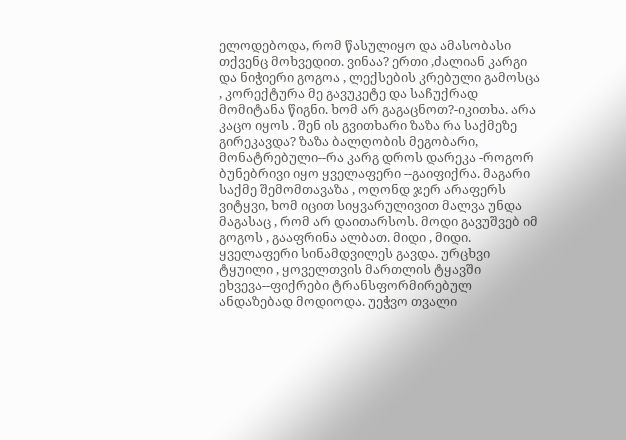ელოდებოდა, რომ წასულიყო და ამასობასი თქვენც მოხვედით. ვინაა? ერთი ,ძალიან კარგი და ნიჭიერი გოგოა , ლექსების კრებული გამოსცა , კორექტურა მე გავუკეტე და საჩუქრად მომიტანა წიგნი. ხომ არ გაგაცნოთ?-იკითხა. არა კაცო იყოს . შენ ის გვითხარი ზაზა რა საქმეზე გირეკავდა? ზაზა ბალღობის მეგობარი, მონატრებული--რა კარგ დროს დარეკა -როგორ ბუნებრივი იყო ყველაფერი --გაიფიქრა. მაგარი საქმე შემომთავაზა , ოღონდ ჯერ არაფერს ვიტყვი, ხომ იცით სიყვარულივით მალვა უნდა მაგასაც , რომ არ დაითარსოს. მოდი გავუშვებ იმ გოგოს , გააფრინა ალბათ. მიდი , მიდი. ყველაფერი სინამდვილეს გავდა. ურცხვი ტყუილი , ყოველთვის მართლის ტყავში ეხვევა--ფიქრები ტრანსფორმირებულ ანდაზებად მოდიოდა. უეჭვო თვალი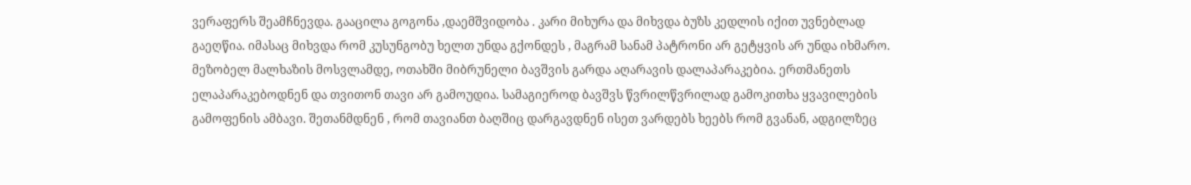ვერაფერს შეამჩნევდა. გააცილა გოგონა ,დაემშვიდობა . კარი მიხურა და მიხვდა ბუზს კედლის იქით უვნებლად გაეღწია. იმასაც მიხვდა რომ კუსუნგობუ ხელთ უნდა გქონდეს , მაგრამ სანამ პატრონი არ გეტყვის არ უნდა იხმარო. მეზობელ მალხაზის მოსვლამდე, ოთახში მიბრუნელი ბავშვის გარდა აღარავის დალაპარაკებია. ერთმანეთს ელაპარაკებოდნენ და თვითონ თავი არ გამოუდია. სამაგიეროდ ბავშვს წვრილწვრილად გამოკითხა ყვავილების გამოფენის ამბავი. შეთანმდნენ , რომ თავიანთ ბაღშიც დარგავდნენ ისეთ ვარდებს ხეებს რომ გვანან, ადგილზეც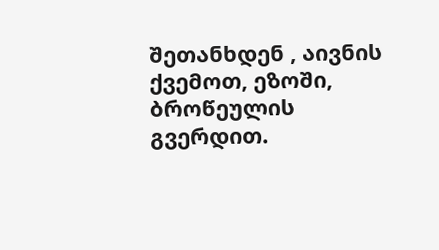შეთანხდენ , აივნის ქვემოთ, ეზოში, ბროწეულის გვერდით.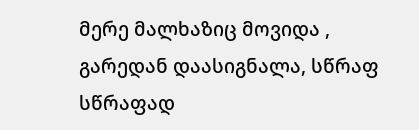მერე მალხაზიც მოვიდა , გარედან დაასიგნალა, სწრაფ სწრაფად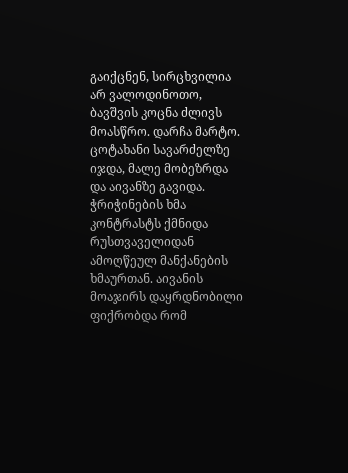გაიქცნენ, სირცხვილია არ ვალოდინოთო, ბავშვის კოცნა ძლივს მოასწრო. დარჩა მარტო. ცოტახანი სავარძელზე იჯდა, მალე მობეზრდა და აივანზე გავიდა. ჭრიჭინების ხმა კონტრასტს ქმნიდა რუსთვაველიდან ამოღწეულ მანქანების ხმაურთან. აივანის მოაჯირს დაყრდნობილი ფიქრობდა რომ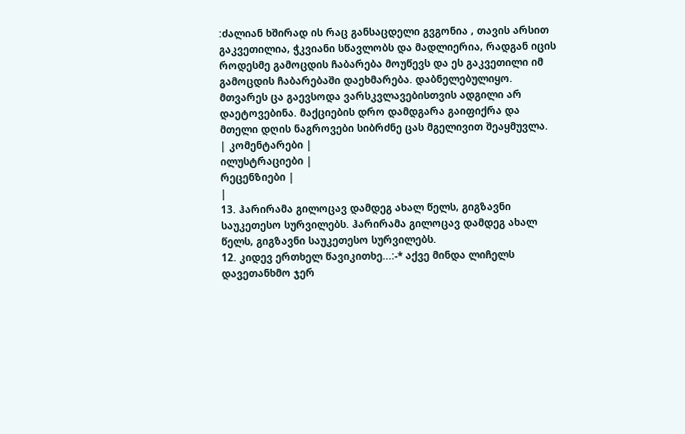:ძალიან ხშირად ის რაც განსაცდელი გვგონია , თავის არსით გაკვეთილია, ჭკვიანი სწავლობს და მადლიერია, რადგან იცის როდესმე გამოცდის ჩაბარება მოუწევს და ეს გაკვეთილი იმ გამოცდის ჩაბარებაში დაეხმარება. დაბნელებულიყო. მთვარეს ცა გაევსოდა ვარსკვლავებისთვის ადგილი არ დაეტოვებინა. მაქციების დრო დამდგარა გაიფიქრა და მთელი დღის ნაგროვები სიბრძნე ცას მგელივით შეაყმუვლა.
| კომენტარები |
ილუსტრაციები |
რეცენზიები |
|
13. ჰარირამა გილოცავ დამდეგ ახალ წელს, გიგზავნი საუკეთესო სურვილებს. ჰარირამა გილოცავ დამდეგ ახალ წელს, გიგზავნი საუკეთესო სურვილებს.
12. კიდევ ერთხელ წავიკითხე...:-* აქვე მინდა ლიჩელს დავეთანხმო ჯერ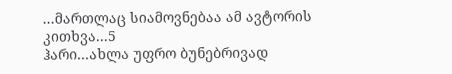...მართლაც სიამოვნებაა ამ ავტორის კითხვა...5
ჰარი...ახლა უფრო ბუნებრივად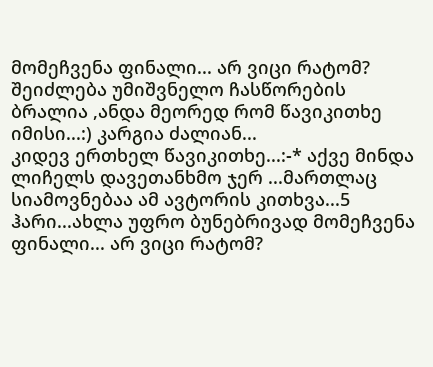მომეჩვენა ფინალი... არ ვიცი რატომ? შეიძლება უმიშვნელო ჩასწორების ბრალია ,ანდა მეორედ რომ წავიკითხე იმისი...:) კარგია ძალიან...
კიდევ ერთხელ წავიკითხე...:-* აქვე მინდა ლიჩელს დავეთანხმო ჯერ ...მართლაც სიამოვნებაა ამ ავტორის კითხვა...5
ჰარი...ახლა უფრო ბუნებრივად მომეჩვენა ფინალი... არ ვიცი რატომ?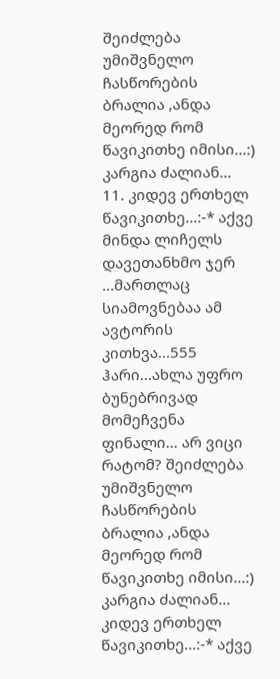შეიძლება უმიშვნელო ჩასწორების ბრალია ,ანდა მეორედ რომ წავიკითხე იმისი...:) კარგია ძალიან...
11. კიდევ ერთხელ წავიკითხე...:-* აქვე მინდა ლიჩელს დავეთანხმო ჯერ ...მართლაც სიამოვნებაა ამ ავტორის კითხვა...555
ჰარი...ახლა უფრო ბუნებრივად მომეჩვენა ფინალი... არ ვიცი რატომ? შეიძლება უმიშვნელო ჩასწორების ბრალია ,ანდა მეორედ რომ წავიკითხე იმისი...:) კარგია ძალიან...
კიდევ ერთხელ წავიკითხე...:-* აქვე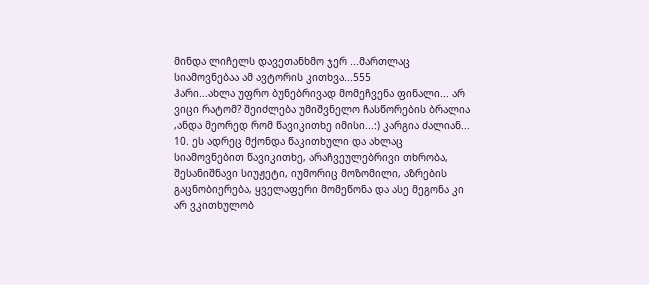მინდა ლიჩელს დავეთანხმო ჯერ ...მართლაც სიამოვნებაა ამ ავტორის კითხვა...555
ჰარი...ახლა უფრო ბუნებრივად მომეჩვენა ფინალი... არ ვიცი რატომ? შეიძლება უმიშვნელო ჩასწორების ბრალია ,ანდა მეორედ რომ წავიკითხე იმისი...:) კარგია ძალიან...
10. ეს ადრეც მქონდა წაკითხული და ახლაც სიამოვნებით წავიკითხე, არაჩვეულებრივი თხრობა, შესანიშნავი სიუჟეტი, იუმორიც მოზომილი, აზრების გაცნობიერება, ყველაფერი მომეწონა და ასე მეგონა კი არ ვკითხულობ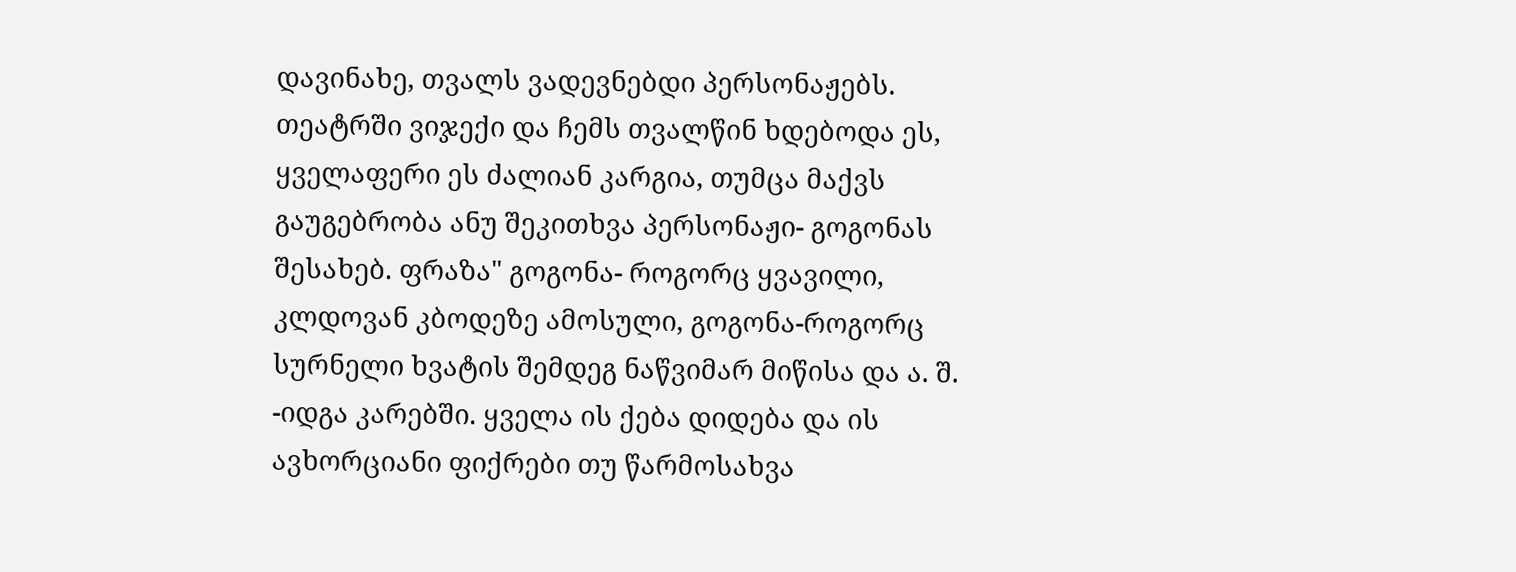დავინახე, თვალს ვადევნებდი პერსონაჟებს. თეატრში ვიჯექი და ჩემს თვალწინ ხდებოდა ეს, ყველაფერი ეს ძალიან კარგია, თუმცა მაქვს გაუგებრობა ანუ შეკითხვა პერსონაჟი- გოგონას შესახებ. ფრაზა" გოგონა- როგორც ყვავილი, კლდოვან კბოდეზე ამოსული, გოგონა-როგორც სურნელი ხვატის შემდეგ ნაწვიმარ მიწისა და ა. შ. -იდგა კარებში. ყველა ის ქება დიდება და ის ავხორციანი ფიქრები თუ წარმოსახვა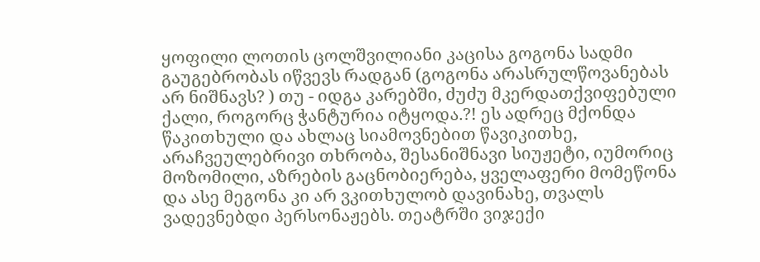ყოფილი ლოთის ცოლშვილიანი კაცისა გოგონა სადმი გაუგებრობას იწვევს რადგან (გოგონა არასრულწოვანებას არ ნიშნავს? ) თუ - იდგა კარებში, ძუძუ მკერდათქვიფებული ქალი, როგორც ჭანტურია იტყოდა.?! ეს ადრეც მქონდა წაკითხული და ახლაც სიამოვნებით წავიკითხე, არაჩვეულებრივი თხრობა, შესანიშნავი სიუჟეტი, იუმორიც მოზომილი, აზრების გაცნობიერება, ყველაფერი მომეწონა და ასე მეგონა კი არ ვკითხულობ დავინახე, თვალს ვადევნებდი პერსონაჟებს. თეატრში ვიჯექი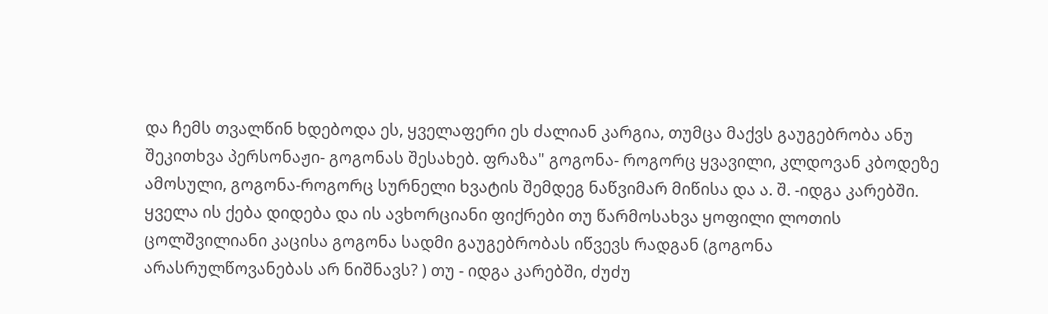და ჩემს თვალწინ ხდებოდა ეს, ყველაფერი ეს ძალიან კარგია, თუმცა მაქვს გაუგებრობა ანუ შეკითხვა პერსონაჟი- გოგონას შესახებ. ფრაზა" გოგონა- როგორც ყვავილი, კლდოვან კბოდეზე ამოსული, გოგონა-როგორც სურნელი ხვატის შემდეგ ნაწვიმარ მიწისა და ა. შ. -იდგა კარებში. ყველა ის ქება დიდება და ის ავხორციანი ფიქრები თუ წარმოსახვა ყოფილი ლოთის ცოლშვილიანი კაცისა გოგონა სადმი გაუგებრობას იწვევს რადგან (გოგონა არასრულწოვანებას არ ნიშნავს? ) თუ - იდგა კარებში, ძუძუ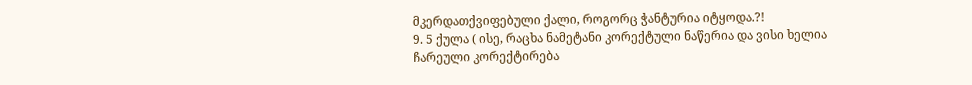მკერდათქვიფებული ქალი, როგორც ჭანტურია იტყოდა.?!
9. 5 ქულა ( ისე, რაცხა ნამეტანი კორექტული ნაწერია და ვისი ხელია ჩარეული კორექტირება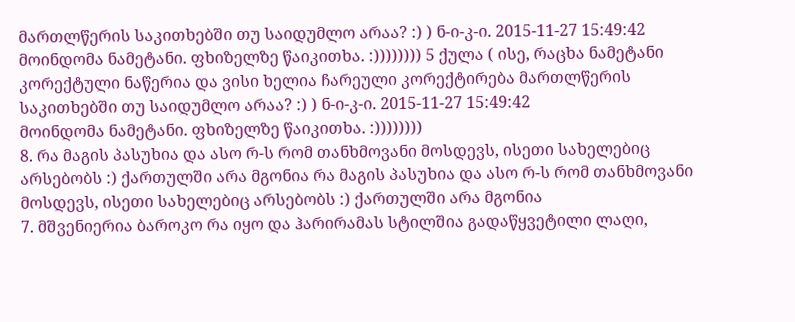მართლწერის საკითხებში თუ საიდუმლო არაა? :) ) ნ-ი-კ-ი. 2015-11-27 15:49:42
მოინდომა ნამეტანი. ფხიზელზე წაიკითხა. :)))))))) 5 ქულა ( ისე, რაცხა ნამეტანი კორექტული ნაწერია და ვისი ხელია ჩარეული კორექტირება მართლწერის საკითხებში თუ საიდუმლო არაა? :) ) ნ-ი-კ-ი. 2015-11-27 15:49:42
მოინდომა ნამეტანი. ფხიზელზე წაიკითხა. :))))))))
8. რა მაგის პასუხია და ასო რ-ს რომ თანხმოვანი მოსდევს, ისეთი სახელებიც არსებობს :) ქართულში არა მგონია რა მაგის პასუხია და ასო რ-ს რომ თანხმოვანი მოსდევს, ისეთი სახელებიც არსებობს :) ქართულში არა მგონია
7. მშვენიერია ბაროკო რა იყო და ჰარირამას სტილშია გადაწყვეტილი ლაღი,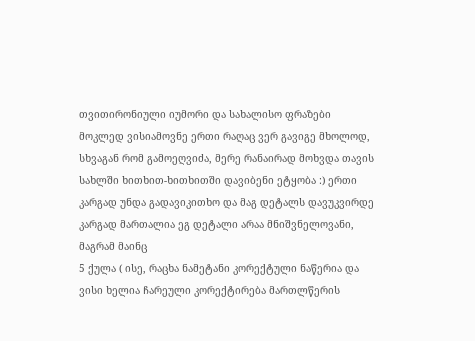თვითირონიული იუმორი და სახალისო ფრაზები
მოკლედ ვისიამოვნე ერთი რაღაც ვერ გავიგე მხოლოდ, სხვაგან რომ გამოეღვიძა, მერე რანაირად მოხვდა თავის სახლში ხითხით-ხითხითში დავიბენი ეტყობა :) ერთი კარგად უნდა გადავიკითხო და მაგ დეტალს დავუკვირდე კარგად მართალია ეგ დეტალი არაა მნიშვნელოვანი, მაგრამ მაინც
5 ქულა ( ისე, რაცხა ნამეტანი კორექტული ნაწერია და ვისი ხელია ჩარეული კორექტირება მართლწერის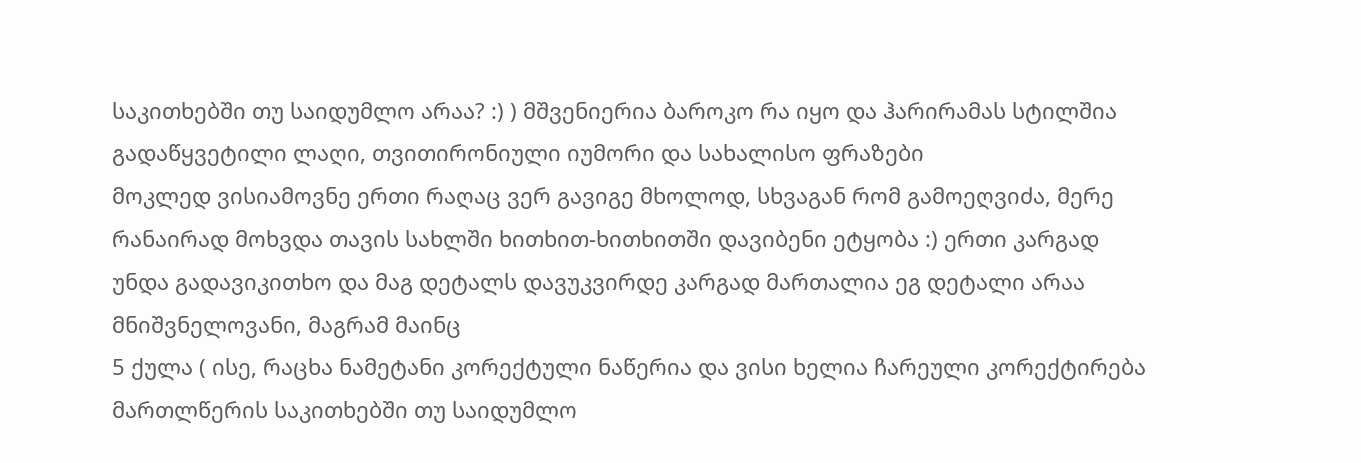საკითხებში თუ საიდუმლო არაა? :) ) მშვენიერია ბაროკო რა იყო და ჰარირამას სტილშია გადაწყვეტილი ლაღი, თვითირონიული იუმორი და სახალისო ფრაზები
მოკლედ ვისიამოვნე ერთი რაღაც ვერ გავიგე მხოლოდ, სხვაგან რომ გამოეღვიძა, მერე რანაირად მოხვდა თავის სახლში ხითხით-ხითხითში დავიბენი ეტყობა :) ერთი კარგად უნდა გადავიკითხო და მაგ დეტალს დავუკვირდე კარგად მართალია ეგ დეტალი არაა მნიშვნელოვანი, მაგრამ მაინც
5 ქულა ( ისე, რაცხა ნამეტანი კორექტული ნაწერია და ვისი ხელია ჩარეული კორექტირება მართლწერის საკითხებში თუ საიდუმლო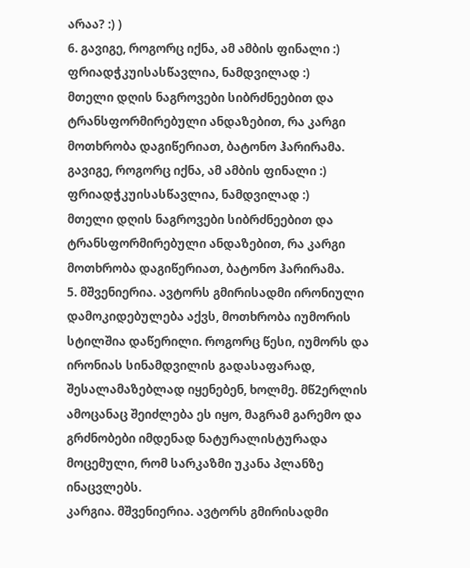არაა? :) )
6. გავიგე, როგორც იქნა, ამ ამბის ფინალი :)
ფრიადჭკუისასწავლია, ნამდვილად :)
მთელი დღის ნაგროვები სიბრძნეებით და ტრანსფორმირებული ანდაზებით, რა კარგი მოთხრობა დაგიწერიათ, ბატონო ჰარირამა.
გავიგე, როგორც იქნა, ამ ამბის ფინალი :)
ფრიადჭკუისასწავლია, ნამდვილად :)
მთელი დღის ნაგროვები სიბრძნეებით და ტრანსფორმირებული ანდაზებით, რა კარგი მოთხრობა დაგიწერიათ, ბატონო ჰარირამა.
5. მშვენიერია. ავტორს გმირისადმი ირონიული დამოკიდებულება აქვს, მოთხრობა იუმორის სტილშია დაწერილი. როგორც წესი, იუმორს და ირონიას სინამდვილის გადასაფარად, შესალამაზებლად იყენებენ, ხოლმე. მწ2ერლის ამოცანაც შეიძლება ეს იყო, მაგრამ გარემო და გრძნობები იმდენად ნატურალისტურადა მოცემული, რომ სარკაზმი უკანა პლანზე ინაცვლებს.
კარგია. მშვენიერია. ავტორს გმირისადმი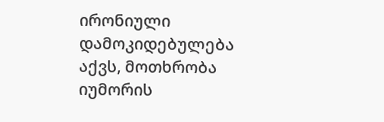ირონიული დამოკიდებულება აქვს, მოთხრობა იუმორის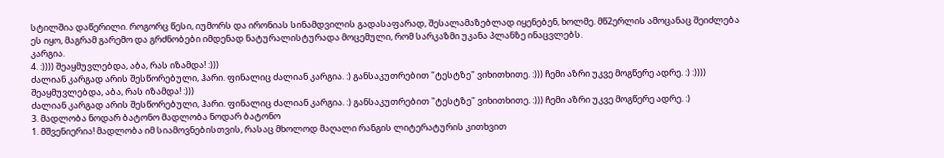სტილშია დაწერილი. როგორც წესი, იუმორს და ირონიას სინამდვილის გადასაფარად, შესალამაზებლად იყენებენ, ხოლმე. მწ2ერლის ამოცანაც შეიძლება ეს იყო, მაგრამ გარემო და გრძნობები იმდენად ნატურალისტურადა მოცემული, რომ სარკაზმი უკანა პლანზე ინაცვლებს.
კარგია.
4. :)))) შეაყმუვლებდა, აბა, რას იზამდა! :)))
ძალიან კარგად არის შესწორებული, ჰარი. ფინალიც ძალიან კარგია. :) განსაკუთრებით "ტესტზე" ვიხითხითე. :))) ჩემი აზრი უკვე მოგწერე ადრე. :) :)))) შეაყმუვლებდა, აბა, რას იზამდა! :)))
ძალიან კარგად არის შესწორებული, ჰარი. ფინალიც ძალიან კარგია. :) განსაკუთრებით "ტესტზე" ვიხითხითე. :))) ჩემი აზრი უკვე მოგწერე ადრე. :)
3. მადლობა ნოდარ ბატონო მადლობა ნოდარ ბატონო
1. მშვენიერია! მადლობა იმ სიამოვნებისთვის, რასაც მხოლოდ მაღალი რანგის ლიტერატურის კითხვით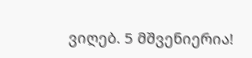ვიღებ. 5 მშვენიერია!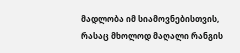მადლობა იმ სიამოვნებისთვის, რასაც მხოლოდ მაღალი რანგის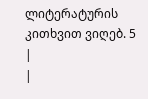ლიტერატურის კითხვით ვიღებ. 5
|
|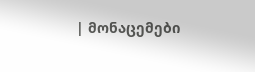| მონაცემები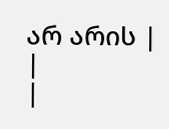არ არის |
|
|